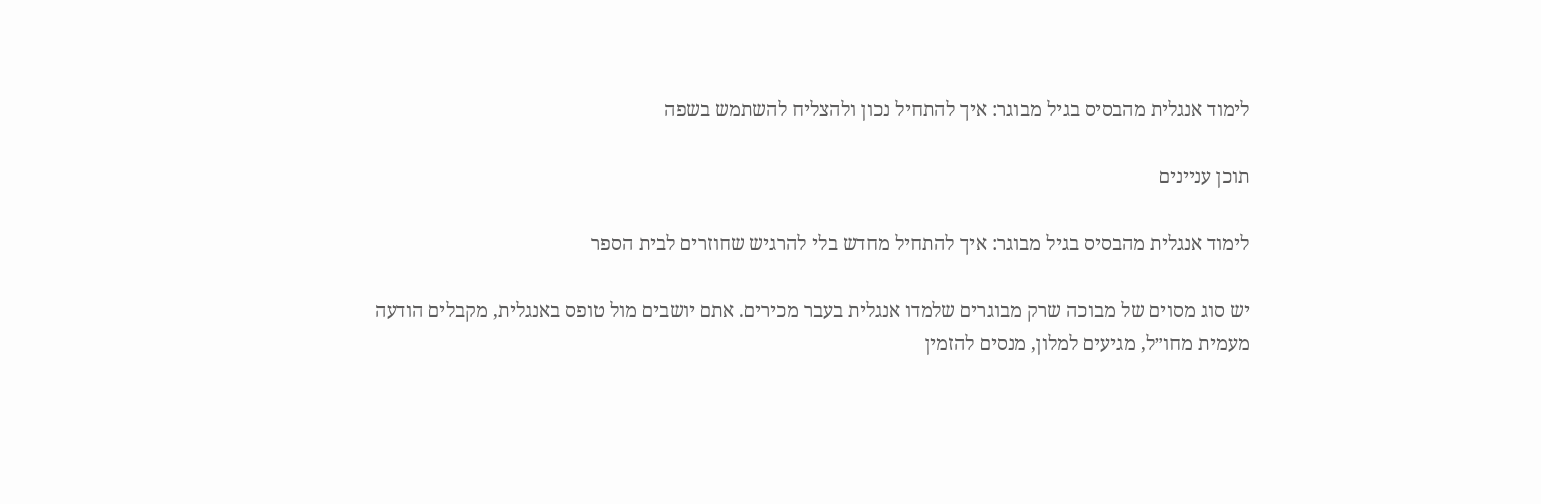לימוד אנגלית מהבסיס בגיל מבוגר: איך להתחיל נכון ולהצליח להשתמש בשפה

תוכן עניינים

לימוד אנגלית מהבסיס בגיל מבוגר: איך להתחיל מחדש בלי להרגיש שחוזרים לבית הספר

יש סוג מסוים של מבוכה שרק מבוגרים שלמדו אנגלית בעבר מכירים. אתם יושבים מול טופס באנגלית, מקבלים הודעה מעמית מחו״ל, מגיעים למלון, מנסים להזמין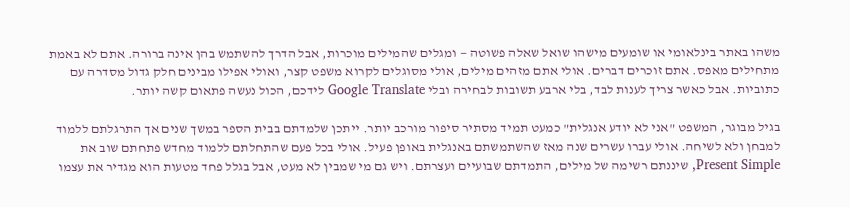משהו באתר בינלאומי או שומעים מישהו שואל שאלה פשוטה — ומגלים שהמילים מוכרות, אבל הדרך להשתמש בהן אינה ברורה. אתם לא באמת מתחילים מאפס. אתם זוכרים דברים. אולי אתם מזהים מילים, אולי מסוגלים לקרוא משפט קצר, ואולי אפילו מבינים חלק גדול מסדרה עם כתוביות. אבל כאשר צריך לענות לבד, בלי ארבע תשובות לבחירה ובלי Google Translate לידכם, הכול נעשה פתאום קשה יותר.

בגיל מבוגר, המשפט "אני לא יודע אנגלית" כמעט תמיד מסתיר סיפור מורכב יותר. ייתכן שלמדתם בבית הספר במשך שנים אך התרגלתם ללמוד למבחן ולא לשיחה. אולי עברו עשרים שנה מאז שהשתמשתם באנגלית באופן פעיל. אולי בכל פעם שהתחלתם ללמוד מחדש פתחתם שוב את Present Simple, שיננתם רשימה של מילים, התמדתם שבועיים ועצרתם. ויש גם מי שמבין לא מעט, אבל בגלל פחד מטעות הוא מגדיר את עצמו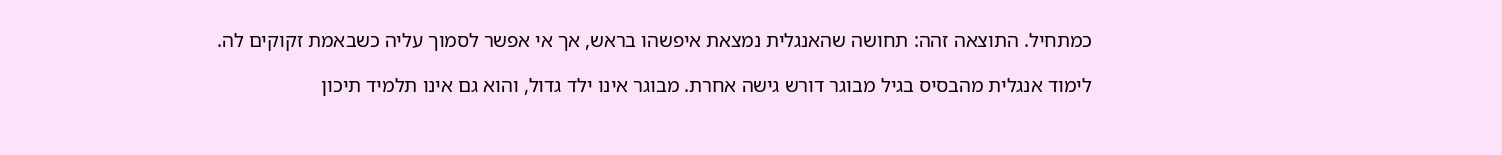כמתחיל. התוצאה זהה: תחושה שהאנגלית נמצאת איפשהו בראש, אך אי אפשר לסמוך עליה כשבאמת זקוקים לה.

לימוד אנגלית מהבסיס בגיל מבוגר דורש גישה אחרת. מבוגר אינו ילד גדול, והוא גם אינו תלמיד תיכון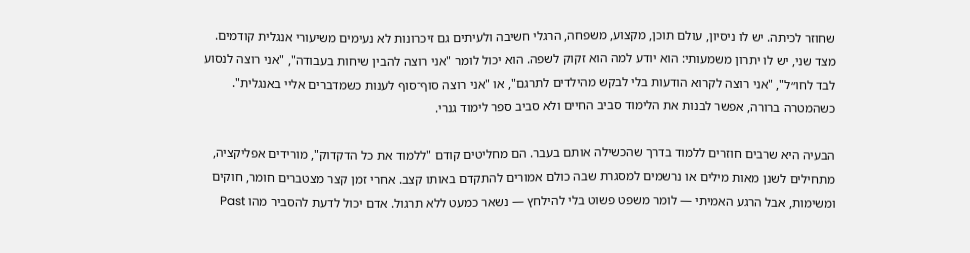שחוזר לכיתה. יש לו ניסיון, עולם תוכן, מקצוע, משפחה, הרגלי חשיבה ולעיתים גם זיכרונות לא נעימים משיעורי אנגלית קודמים. מצד שני, יש לו יתרון משמעותי: הוא יודע למה הוא זקוק לשפה. הוא יכול לומר "אני רוצה להבין שיחות בעבודה", "אני רוצה לנסוע לבד לחו״ל", "אני רוצה לקרוא הודעות בלי לבקש מהילדים לתרגם", או "אני רוצה סוף־סוף לענות כשמדברים אליי באנגלית". כשהמטרה ברורה, אפשר לבנות את הלימוד סביב החיים ולא סביב ספר לימוד גנרי.

הבעיה היא שרבים חוזרים ללמוד בדרך שהכשילה אותם בעבר. הם מחליטים קודם "ללמוד את כל הדקדוק", מורידים אפליקציה, מתחילים לשנן מאות מילים או נרשמים למסגרת שבה כולם אמורים להתקדם באותו קצב. אחרי זמן קצר מצטברים חומר, חוקים ומשימות, אבל הרגע האמיתי — לומר משפט פשוט בלי להילחץ — נשאר כמעט ללא תרגול. אדם יכול לדעת להסביר מהו Past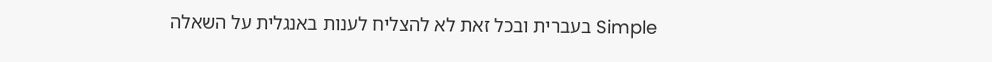Simple בעברית ובכל זאת לא להצליח לענות באנגלית על השאלה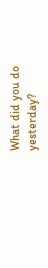What did you do yesterday?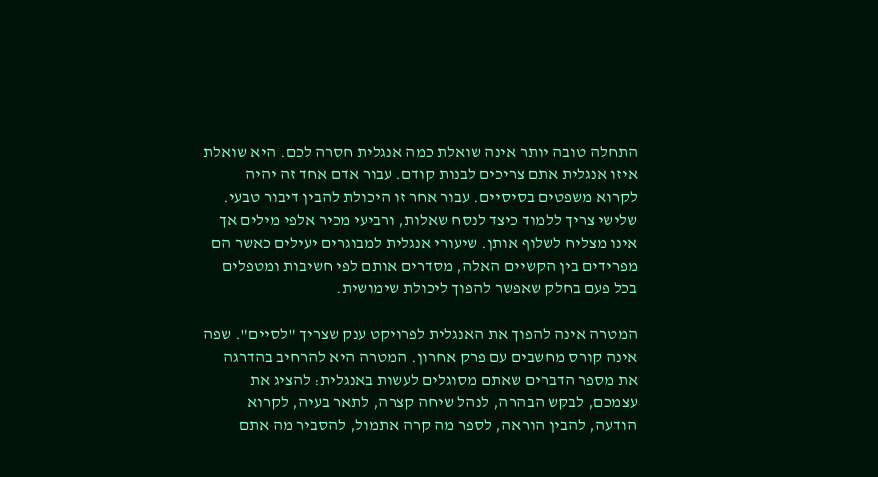התחלה טובה יותר אינה שואלת כמה אנגלית חסרה לכם. היא שואלת איזו אנגלית אתם צריכים לבנות קודם. עבור אדם אחד זה יהיה לקרוא משפטים בסיסיים. עבור אחר זו היכולת להבין דיבור טבעי. שלישי צריך ללמוד כיצד לנסח שאלות, ורביעי מכיר אלפי מילים אך אינו מצליח לשלוף אותן. שיעורי אנגלית למבוגרים יעילים כאשר הם מפרידים בין הקשיים האלה, מסדרים אותם לפי חשיבות ומטפלים בכל פעם בחלק שאפשר להפוך ליכולת שימושית.

המטרה אינה להפוך את האנגלית לפרויקט ענק שצריך "לסיים". שפה אינה קורס מחשבים עם פרק אחרון. המטרה היא להרחיב בהדרגה את מספר הדברים שאתם מסוגלים לעשות באנגלית: להציג את עצמכם, לבקש הבהרה, לנהל שיחה קצרה, לתאר בעיה, לקרוא הודעה, להבין הוראה, לספר מה קרה אתמול, להסביר מה אתם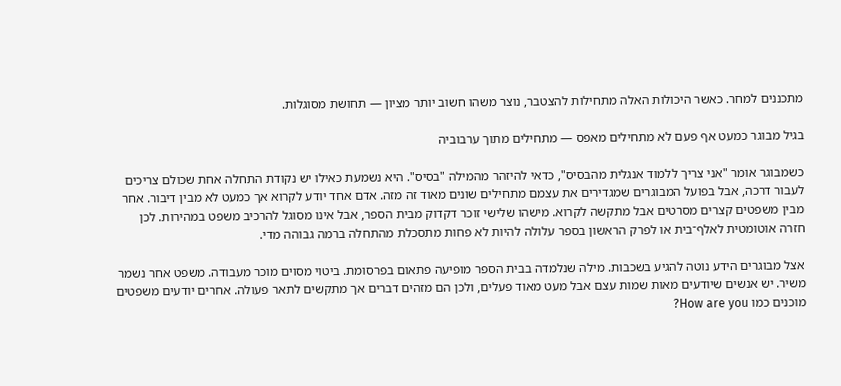מתכננים למחר. כאשר היכולות האלה מתחילות להצטבר, נוצר משהו חשוב יותר מציון — תחושת מסוגלות.

בגיל מבוגר כמעט אף פעם לא מתחילים מאפס — מתחילים מתוך ערבוביה

כשמבוגר אומר "אני צריך ללמוד אנגלית מהבסיס", כדאי להיזהר מהמילה "בסיס". היא נשמעת כאילו יש נקודת התחלה אחת שכולם צריכים לעבור דרכה, אבל בפועל המבוגרים שמגדירים את עצמם מתחילים שונים מאוד זה מזה. אדם אחד יודע לקרוא אך כמעט לא מבין דיבור. אחר מבין משפטים קצרים מסרטים אבל מתקשה לקרוא. מישהו שלישי זוכר דקדוק מבית הספר, אבל אינו מסוגל להרכיב משפט במהירות. לכן חזרה אוטומטית לאלף־בית או לפרק הראשון בספר עלולה להיות לא פחות מתסכלת מהתחלה ברמה גבוהה מדי.

אצל מבוגרים הידע נוטה להגיע בשכבות. מילה שנלמדה בבית הספר מופיעה פתאום בפרסומת. ביטוי מסוים מוכר מעבודה. משפט אחר נשמר משיר. יש אנשים שיודעים מאות שמות עצם אבל מעט מאוד פעלים, ולכן הם מזהים דברים אך מתקשים לתאר פעולה. אחרים יודעים משפטים מוכנים כמו How are you?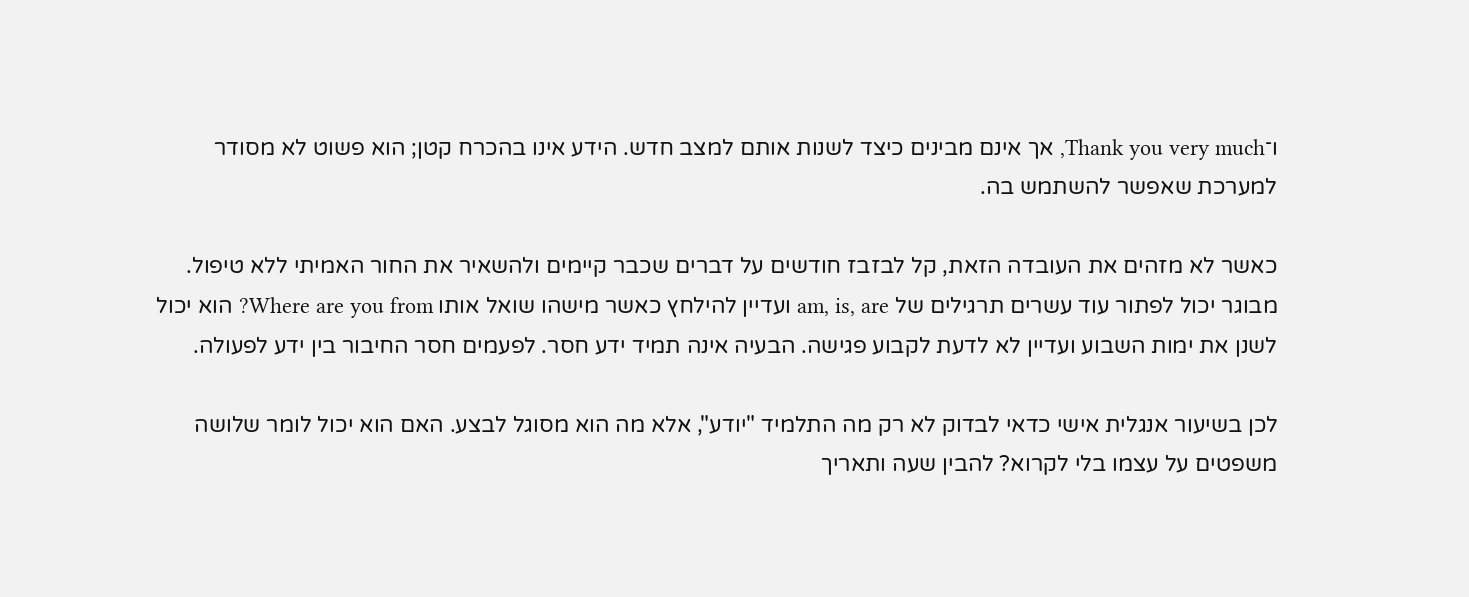ו־Thank you very much, אך אינם מבינים כיצד לשנות אותם למצב חדש. הידע אינו בהכרח קטן; הוא פשוט לא מסודר למערכת שאפשר להשתמש בה.

כאשר לא מזהים את העובדה הזאת, קל לבזבז חודשים על דברים שכבר קיימים ולהשאיר את החור האמיתי ללא טיפול. מבוגר יכול לפתור עוד עשרים תרגילים של am, is, are ועדיין להילחץ כאשר מישהו שואל אותו Where are you from? הוא יכול לשנן את ימות השבוע ועדיין לא לדעת לקבוע פגישה. הבעיה אינה תמיד ידע חסר. לפעמים חסר החיבור בין ידע לפעולה.

לכן בשיעור אנגלית אישי כדאי לבדוק לא רק מה התלמיד "יודע", אלא מה הוא מסוגל לבצע. האם הוא יכול לומר שלושה משפטים על עצמו בלי לקרוא? להבין שעה ותאריך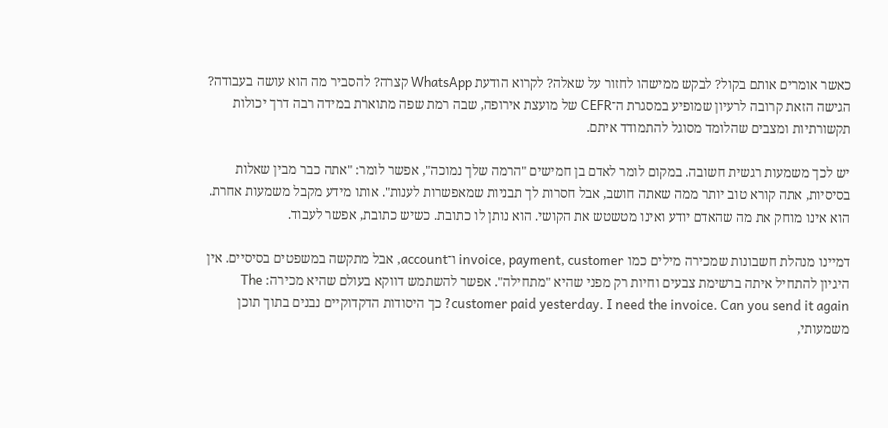כאשר אומרים אותם בקול? לבקש ממישהו לחזור על שאלה? לקרוא הודעת WhatsApp קצרה? להסביר מה הוא עושה בעבודה? הגישה הזאת קרובה לרעיון שמופיע במסגרת ה־CEFR של מועצת אירופה, שבה רמת שפה מתוארת במידה רבה דרך יכולות תקשורתיות ומצבים שהלומד מסוגל להתמודד איתם.

יש לכך משמעות רגשית חשובה. במקום לומר לאדם בן חמישים "הרמה שלך נמוכה", אפשר לומר: "אתה כבר מבין שאלות בסיסיות, אתה קורא טוב יותר ממה שאתה חושב, אבל חסרות לך תבניות שמאפשרות לענות". אותו מידע מקבל משמעות אחרת. הוא אינו מוחק את מה שהאדם יודע ואינו מטשטש את הקושי. הוא נותן לו כתובת. כשיש כתובת, אפשר לעבוד.

דמיינו מנהלת חשבונות שמכירה מילים כמו invoice, payment, customer ו־account, אבל מתקשה במשפטים בסיסיים. אין היגיון להתחיל איתה ברשימת צבעים וחיות רק מפני שהיא "מתחילה". אפשר להשתמש דווקא בעולם שהיא מכירה: The customer paid yesterday. I need the invoice. Can you send it again? כך היסודות הדקדוקיים נבנים בתוך תוכן משמעותי,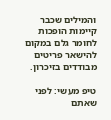והמילים שכבר קיימות הופכות לחומר גלם במקום להישאר פריטים מבודדים בזיכרון.

טיפ מעשי: לפני שאתם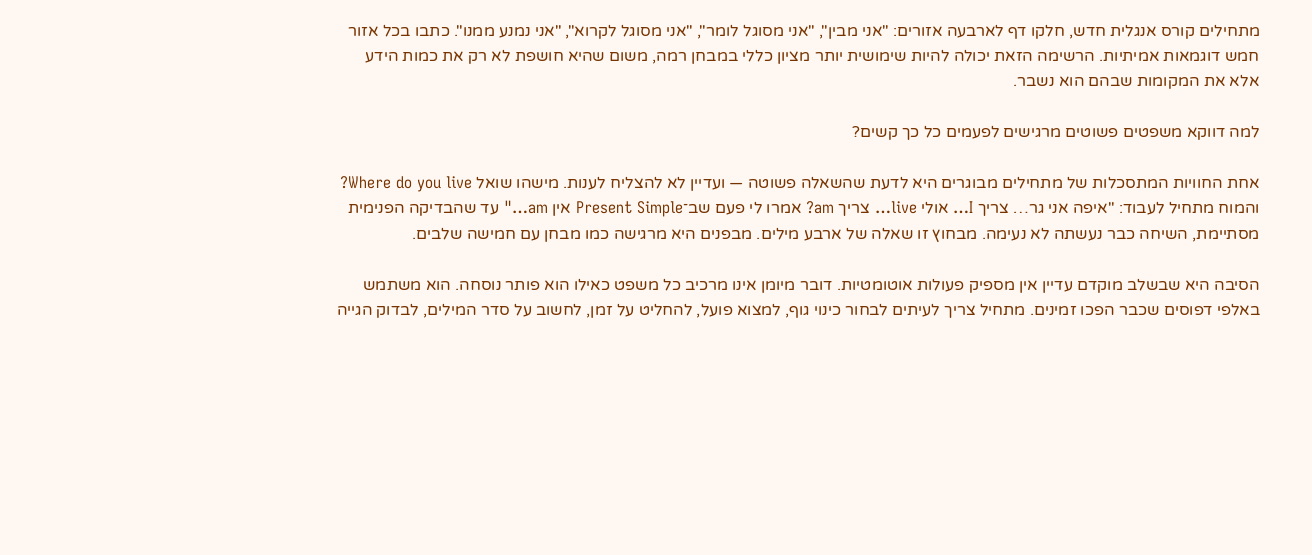מתחילים קורס אנגלית חדש, חלקו דף לארבעה אזורים: "אני מבין", "אני מסוגל לומר", "אני מסוגל לקרוא", "אני נמנע ממנו". כתבו בכל אזור חמש דוגמאות אמיתיות. הרשימה הזאת יכולה להיות שימושית יותר מציון כללי במבחן רמה, משום שהיא חושפת לא רק את כמות הידע אלא את המקומות שבהם הוא נשבר.

למה דווקא משפטים פשוטים מרגישים לפעמים כל כך קשים?

אחת החוויות המתסכלות של מתחילים מבוגרים היא לדעת שהשאלה פשוטה — ועדיין לא להצליח לענות. מישהו שואל Where do you live? והמוח מתחיל לעבוד: "איפה אני גר… צריך I… אולי live… צריך am? אמרו לי פעם שב־Present Simple אין am…" עד שהבדיקה הפנימית מסתיימת, השיחה כבר נעשתה לא נעימה. מבחוץ זו שאלה של ארבע מילים. מבפנים היא מרגישה כמו מבחן עם חמישה שלבים.

הסיבה היא שבשלב מוקדם עדיין אין מספיק פעולות אוטומטיות. דובר מיומן אינו מרכיב כל משפט כאילו הוא פותר נוסחה. הוא משתמש באלפי דפוסים שכבר הפכו זמינים. מתחיל צריך לעיתים לבחור כינוי גוף, למצוא פועל, להחליט על זמן, לחשוב על סדר המילים, לבדוק הגייה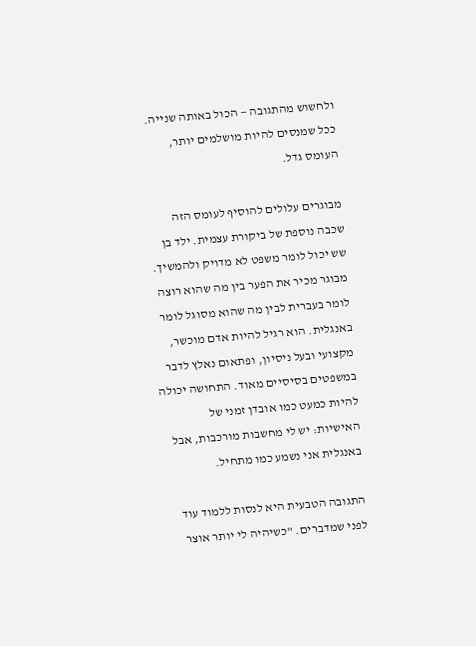ולחשוש מהתגובה — הכול באותה שנייה. ככל שמנסים להיות מושלמים יותר, העומס גדל.

מבוגרים עלולים להוסיף לעומס הזה שכבה נוספת של ביקורת עצמית. ילד בן שש יכול לומר משפט לא מדויק ולהמשיך. מבוגר מכיר את הפער בין מה שהוא רוצה לומר בעברית לבין מה שהוא מסוגל לומר באנגלית. הוא רגיל להיות אדם מוכשר, מקצועי ובעל ניסיון, ופתאום נאלץ לדבר במשפטים בסיסיים מאוד. התחושה יכולה להיות כמעט כמו אובדן זמני של האישיות: יש לי מחשבות מורכבות, אבל באנגלית אני נשמע כמו מתחיל.

התגובה הטבעית היא לנסות ללמוד עוד לפני שמדברים. "כשיהיה לי יותר אוצר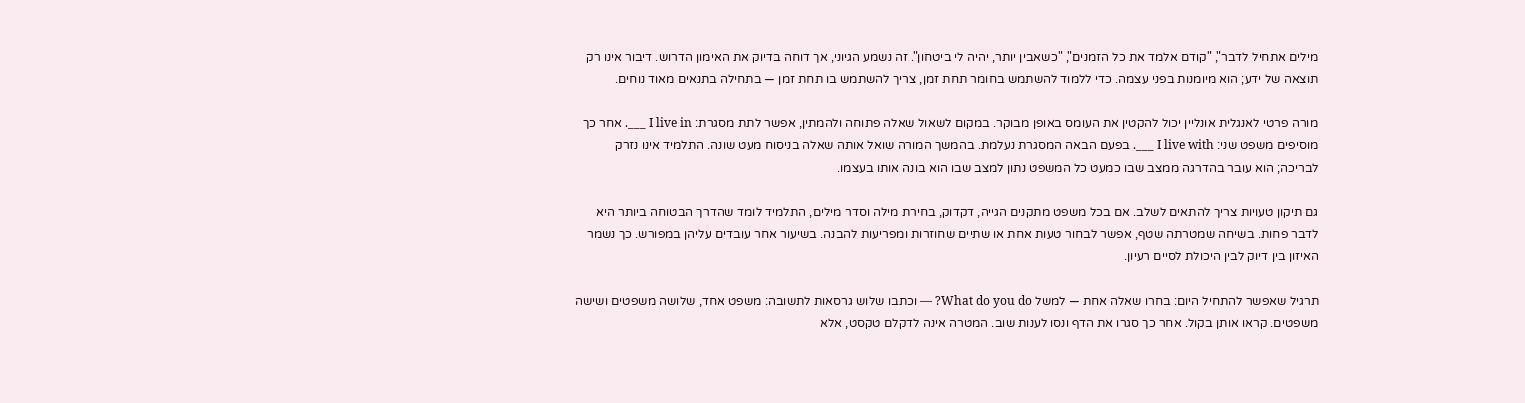מילים אתחיל לדבר", "קודם אלמד את כל הזמנים", "כשאבין יותר, יהיה לי ביטחון". זה נשמע הגיוני, אך דוחה בדיוק את האימון הדרוש. דיבור אינו רק תוצאה של ידע; הוא מיומנות בפני עצמה. כדי ללמוד להשתמש בחומר תחת זמן, צריך להשתמש בו תחת זמן — בתחילה בתנאים מאוד נוחים.

מורה פרטי לאנגלית אונליין יכול להקטין את העומס באופן מבוקר. במקום לשאול שאלה פתוחה ולהמתין, אפשר לתת מסגרת: I live in ___. אחר כך מוסיפים משפט שני: I live with ___. בפעם הבאה המסגרת נעלמת. בהמשך המורה שואל אותה שאלה בניסוח מעט שונה. התלמיד אינו נזרק לבריכה; הוא עובר בהדרגה ממצב שבו כמעט כל המשפט נתון למצב שבו הוא בונה אותו בעצמו.

גם תיקון טעויות צריך להתאים לשלב. אם בכל משפט מתקנים הגייה, דקדוק, בחירת מילה וסדר מילים, התלמיד לומד שהדרך הבטוחה ביותר היא לדבר פחות. בשיחה שמטרתה שטף, אפשר לבחור טעות אחת או שתיים שחוזרות ומפריעות להבנה. בשיעור אחר עובדים עליהן במפורש. כך נשמר האיזון בין דיוק לבין היכולת לסיים רעיון.

תרגיל שאפשר להתחיל היום: בחרו שאלה אחת — למשל What do you do? — וכתבו שלוש גרסאות לתשובה: משפט אחד, שלושה משפטים ושישה משפטים. קראו אותן בקול. אחר כך סגרו את הדף ונסו לענות שוב. המטרה אינה לדקלם טקסט, אלא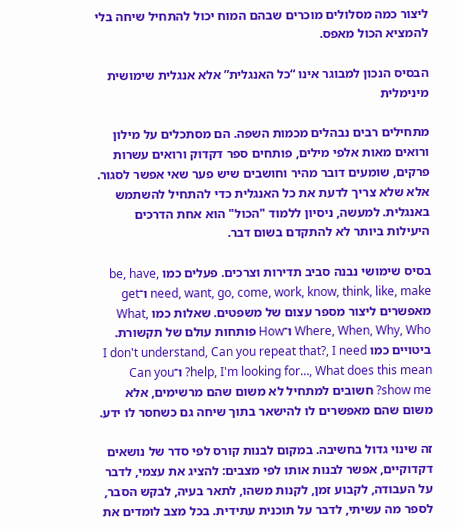ליצור כמה מסלולים מוכרים שבהם המוח יכול להתחיל שיחה בלי להמציא הכול מאפס.

הבסיס הנכון למבוגר אינו “כל האנגלית” אלא אנגלית שימושית מינימלית

מתחילים רבים נבהלים מכמות השפה. הם מסתכלים על מילון ורואים מאות אלפי מילים, פותחים ספר דקדוק ורואים עשרות פרקים, שומעים דובר מהיר וחושבים שיש פער שאי אפשר לסגור. אלא שלא צריך לדעת את כל האנגלית כדי להתחיל להשתמש באנגלית. למעשה, ניסיון ללמוד "הכול" הוא אחת הדרכים היעילות ביותר לא להתקדם בשום דבר.

בסיס שימושי נבנה סביב תדירות וצרכים. פעלים כמו be, have, need, want, go, come, work, know, think, like, make ו־get מאפשרים ליצור מספר עצום של משפטים. שאלות כמו What, Where, When, Why, Who ו־How פותחות עולם של תקשורת. ביטויים כמו I don't understand, Can you repeat that?, I need help, I'm looking for…, What does this mean? ו־Can you show me? חשובים למתחיל לא משום שהם מרשימים, אלא משום שהם מאפשרים לו להישאר בתוך שיחה גם כשחסר לו ידע.

זה שינוי גדול בחשיבה. במקום לבנות קורס לפי סדר של נושאים דקדוקיים, אפשר לבנות אותו לפי מצבים: להציג את עצמי, לדבר על העבודה, לקבוע זמן, לקנות משהו, לתאר בעיה, לבקש הסבר, לספר מה עשיתי, לדבר על תוכנית עתידית. בכל מצב לומדים את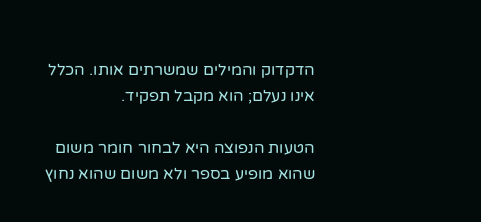הדקדוק והמילים שמשרתים אותו. הכלל אינו נעלם; הוא מקבל תפקיד.

הטעות הנפוצה היא לבחור חומר משום שהוא מופיע בספר ולא משום שהוא נחוץ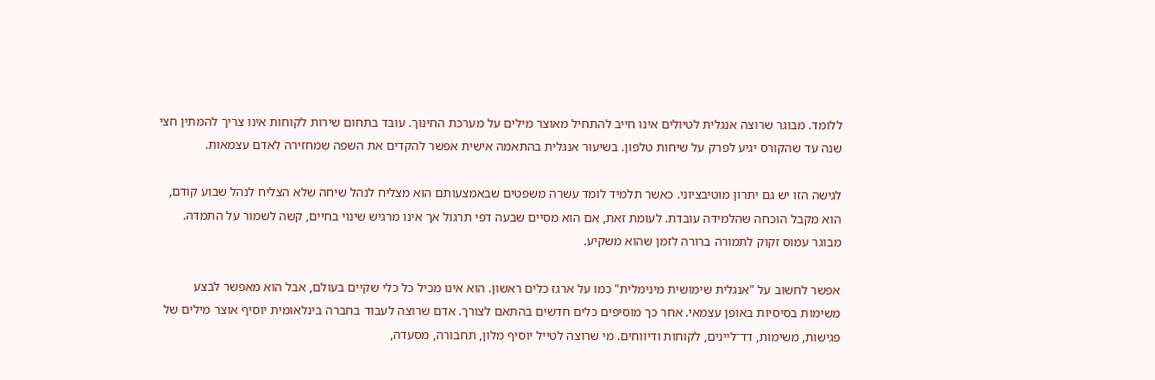ללומד. מבוגר שרוצה אנגלית לטיולים אינו חייב להתחיל מאוצר מילים על מערכת החינוך. עובד בתחום שירות לקוחות אינו צריך להמתין חצי שנה עד שהקורס יגיע לפרק על שיחות טלפון. בשיעור אנגלית בהתאמה אישית אפשר להקדים את השפה שמחזירה לאדם עצמאות.

לגישה הזו יש גם יתרון מוטיבציוני. כאשר תלמיד לומד עשרה משפטים שבאמצעותם הוא מצליח לנהל שיחה שלא הצליח לנהל שבוע קודם, הוא מקבל הוכחה שהלמידה עובדת. לעומת זאת, אם הוא מסיים שבעה דפי תרגול אך אינו מרגיש שינוי בחיים, קשה לשמור על התמדה. מבוגר עמוס זקוק לתמורה ברורה לזמן שהוא משקיע.

אפשר לחשוב על "אנגלית שימושית מינימלית" כמו על ארגז כלים ראשון. הוא אינו מכיל כל כלי שקיים בעולם, אבל הוא מאפשר לבצע משימות בסיסיות באופן עצמאי. אחר כך מוסיפים כלים חדשים בהתאם לצורך. אדם שרוצה לעבוד בחברה בינלאומית יוסיף אוצר מילים של פגישות, משימות, דד־ליינים, לקוחות ודיווחים. מי שרוצה לטייל יוסיף מלון, תחבורה, מסעדה,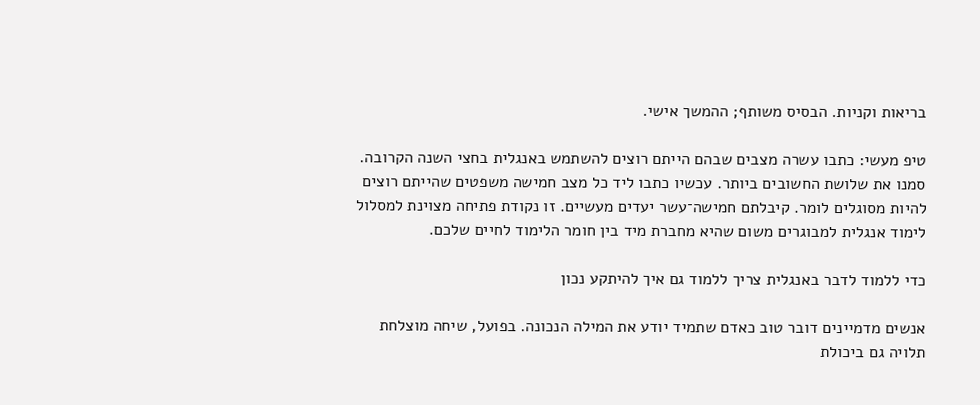בריאות וקניות. הבסיס משותף; ההמשך אישי.

טיפ מעשי: כתבו עשרה מצבים שבהם הייתם רוצים להשתמש באנגלית בחצי השנה הקרובה. סמנו את שלושת החשובים ביותר. עכשיו כתבו ליד כל מצב חמישה משפטים שהייתם רוצים להיות מסוגלים לומר. קיבלתם חמישה־עשר יעדים מעשיים. זו נקודת פתיחה מצוינת למסלול לימוד אנגלית למבוגרים משום שהיא מחברת מיד בין חומר הלימוד לחיים שלכם.

כדי ללמוד לדבר באנגלית צריך ללמוד גם איך להיתקע נכון

אנשים מדמיינים דובר טוב כאדם שתמיד יודע את המילה הנכונה. בפועל, שיחה מוצלחת תלויה גם ביכולת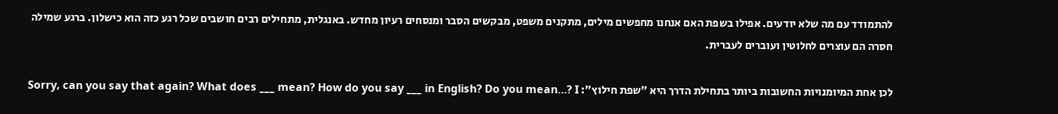להתמודד עם מה שלא יודעים. אפילו בשפת האם אנחנו מחפשים מילים, מתקנים משפט, מבקשים הסבר ומנסחים רעיון מחדש. באנגלית, מתחילים רבים חושבים שכל רגע כזה הוא כישלון. ברגע שמילה חסרה הם עוצרים לחלוטין ועוברים לעברית.

לכן אחת המיומנויות החשובות ביותר בתחילת הדרך היא "שפת חילוץ": Sorry, can you say that again? What does ___ mean? How do you say ___ in English? Do you mean…? I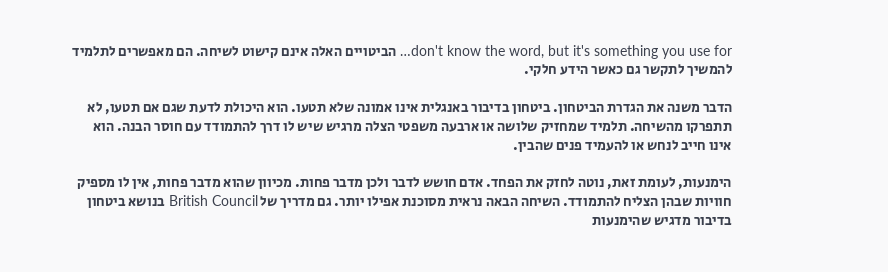don't know the word, but it's something you use for… הביטויים האלה אינם קישוט לשיחה. הם מאפשרים לתלמיד להמשיך לתקשר גם כאשר הידע חלקי.

הדבר משנה את הגדרת הביטחון. ביטחון בדיבור באנגלית אינו אמונה שלא תטעו. הוא היכולת לדעת שגם אם תטעו, לא תתפרקו מהשיחה. תלמיד שמחזיק שלושה או ארבעה משפטי הצלה מרגיש שיש לו דרך להתמודד עם חוסר הבנה. הוא אינו חייב לנחש או להעמיד פנים שהבין.

הימנעות, לעומת זאת, נוטה לחזק את הפחד. אדם חושש לדבר ולכן מדבר פחות. מכיוון שהוא מדבר פחות, אין לו מספיק חוויות שבהן הצליח להתמודד. השיחה הבאה נראית מסוכנת אפילו יותר. גם מדריך של British Council בנושא ביטחון בדיבור מדגיש שהימנעות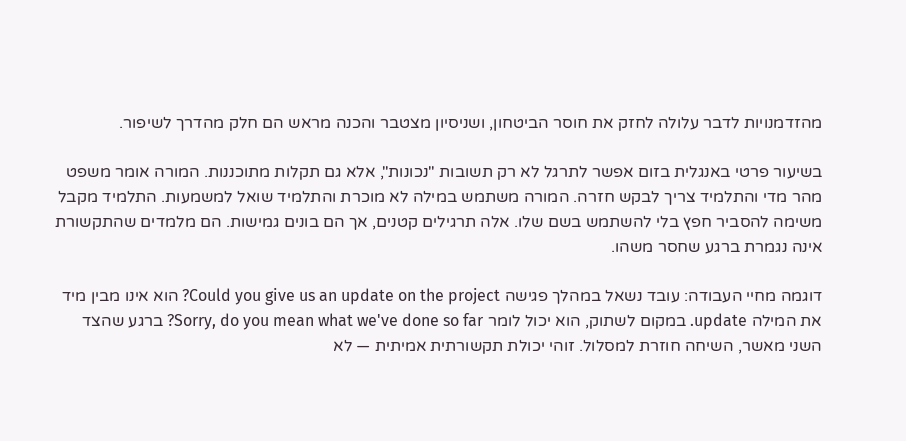מהזדמנויות לדבר עלולה לחזק את חוסר הביטחון, ושניסיון מצטבר והכנה מראש הם חלק מהדרך לשיפור.

בשיעור פרטי באנגלית בזום אפשר לתרגל לא רק תשובות "נכונות", אלא גם תקלות מתוכננות. המורה אומר משפט מהר מדי והתלמיד צריך לבקש חזרה. המורה משתמש במילה לא מוכרת והתלמיד שואל למשמעות. התלמיד מקבל משימה להסביר חפץ בלי להשתמש בשם שלו. אלה תרגילים קטנים, אך הם בונים גמישות. הם מלמדים שהתקשורת אינה נגמרת ברגע שחסר משהו.

דוגמה מחיי העבודה: עובד נשאל במהלך פגישה Could you give us an update on the project? הוא אינו מבין מיד את המילה update. במקום לשתוק, הוא יכול לומר Sorry, do you mean what we've done so far? ברגע שהצד השני מאשר, השיחה חוזרת למסלול. זוהי יכולת תקשורתית אמיתית — לא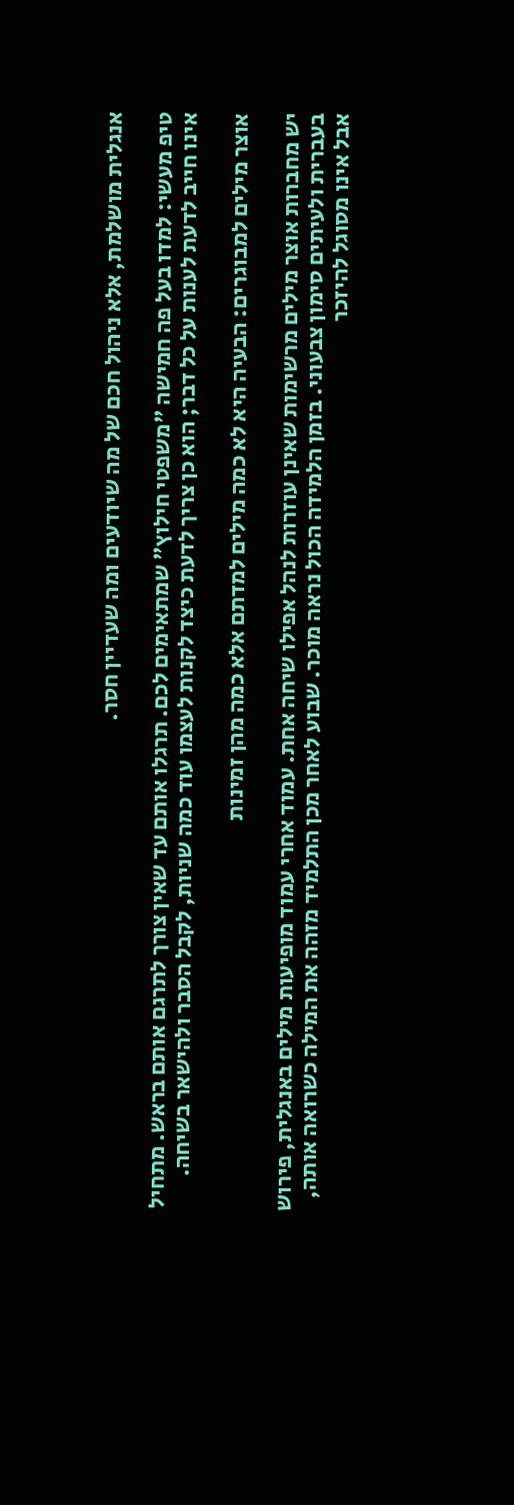אנגלית מושלמת, אלא ניהול חכם של מה שיודעים ומה שעדיין חסר.

טיפ מעשי: למדו בעל פה חמישה "משפטי חילוץ" שמתאימים לכם. תרגלו אותם עד שאין צורך לתרגם אותם בראש. מתחיל אינו חייב לדעת לענות על כל דבר; הוא כן צריך לדעת כיצד לקנות לעצמו עוד כמה שניות, לקבל הסבר ולהישאר בשיחה.

אוצר מילים למבוגרים: הבעיה היא לא כמה מילים למדתם אלא כמה מהן זמינות

יש מחברות אוצר מילים מרשימות שאינן עוזרות לנהל אפילו שיחה אחת. עמוד אחרי עמוד מופיעות מילים באנגלית, פירוש בעברית ולעיתים סימון צבעוני. בזמן הלמידה הכול נראה מוכר. שבוע לאחר מכן התלמיד מזהה את המילה כשרואה אותה, אבל אינו מסוגל להיזכר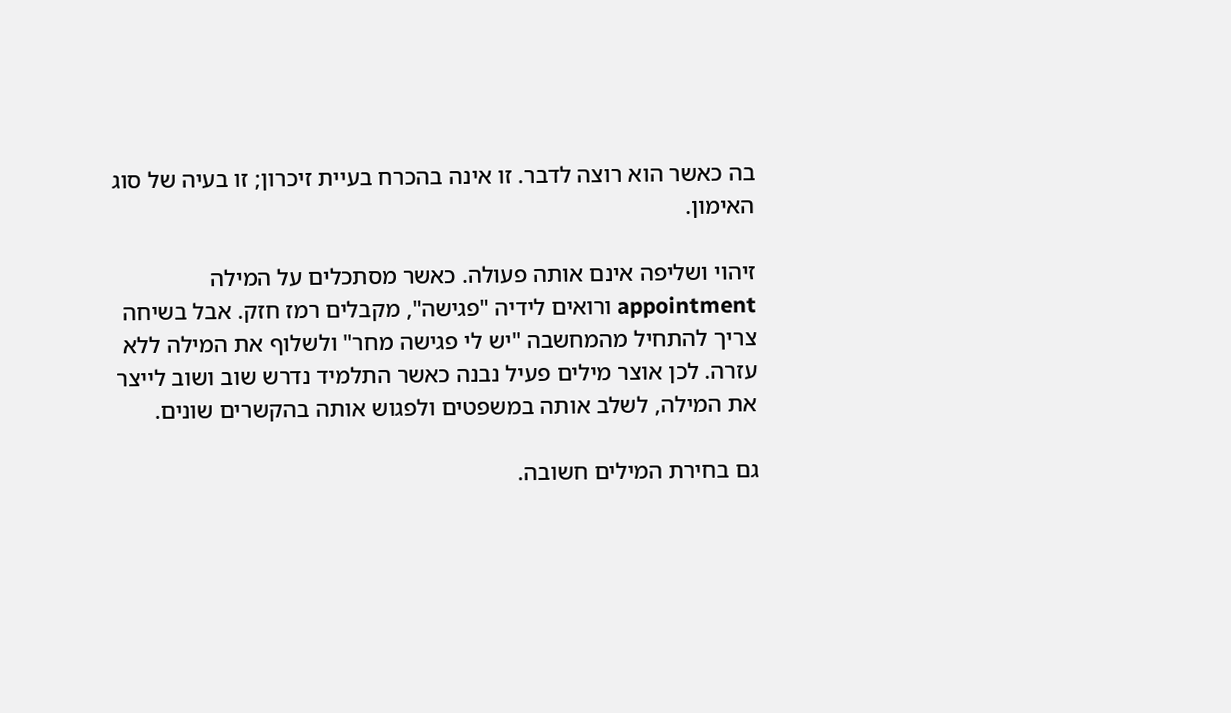בה כאשר הוא רוצה לדבר. זו אינה בהכרח בעיית זיכרון; זו בעיה של סוג האימון.

זיהוי ושליפה אינם אותה פעולה. כאשר מסתכלים על המילה appointment ורואים לידיה "פגישה", מקבלים רמז חזק. אבל בשיחה צריך להתחיל מהמחשבה "יש לי פגישה מחר" ולשלוף את המילה ללא עזרה. לכן אוצר מילים פעיל נבנה כאשר התלמיד נדרש שוב ושוב לייצר את המילה, לשלב אותה במשפטים ולפגוש אותה בהקשרים שונים.

גם בחירת המילים חשובה.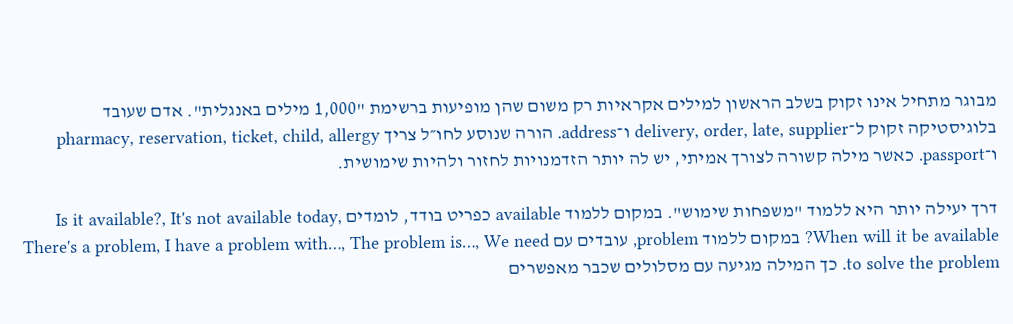מבוגר מתחיל אינו זקוק בשלב הראשון למילים אקראיות רק משום שהן מופיעות ברשימת "1,000 מילים באנגלית". אדם שעובד בלוגיסטיקה זקוק ל־delivery, order, late, supplier ו־address. הורה שנוסע לחו״ל צריך pharmacy, reservation, ticket, child, allergy ו־passport. כאשר מילה קשורה לצורך אמיתי, יש לה יותר הזדמנויות לחזור ולהיות שימושית.

דרך יעילה יותר היא ללמוד "משפחות שימוש". במקום ללמוד available כפריט בודד, לומדים Is it available?, It's not available today, When will it be available? במקום ללמוד problem, עובדים עם There's a problem, I have a problem with…, The problem is…, We need to solve the problem. כך המילה מגיעה עם מסלולים שכבר מאפשרים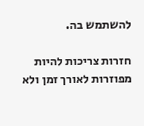להשתמש בה.

חזרות צריכות להיות מפוזרות לאורך זמן ולא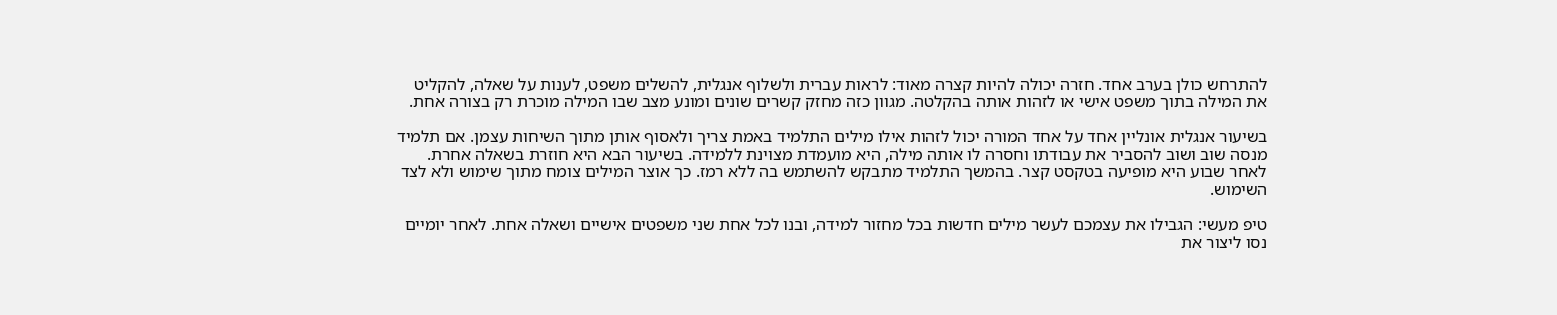להתרחש כולן בערב אחד. חזרה יכולה להיות קצרה מאוד: לראות עברית ולשלוף אנגלית, להשלים משפט, לענות על שאלה, להקליט את המילה בתוך משפט אישי או לזהות אותה בהקלטה. מגוון כזה מחזק קשרים שונים ומונע מצב שבו המילה מוכרת רק בצורה אחת.

בשיעור אנגלית אונליין אחד על אחד המורה יכול לזהות אילו מילים התלמיד באמת צריך ולאסוף אותן מתוך השיחות עצמן. אם תלמיד מנסה שוב ושוב להסביר את עבודתו וחסרה לו אותה מילה, היא מועמדת מצוינת ללמידה. בשיעור הבא היא חוזרת בשאלה אחרת. לאחר שבוע היא מופיעה בטקסט קצר. בהמשך התלמיד מתבקש להשתמש בה ללא רמז. כך אוצר המילים צומח מתוך שימוש ולא לצד השימוש.

טיפ מעשי: הגבילו את עצמכם לעשר מילים חדשות בכל מחזור למידה, ובנו לכל אחת שני משפטים אישיים ושאלה אחת. לאחר יומיים נסו ליצור את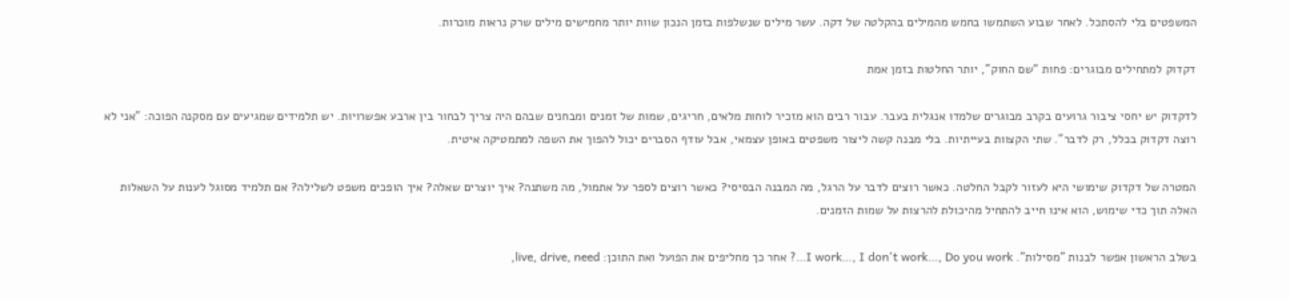המשפטים בלי להסתכל. לאחר שבוע השתמשו בחמש מהמילים בהקלטה של דקה. עשר מילים שנשלפות בזמן הנכון שוות יותר מחמישים מילים שרק נראות מוכרות.

דקדוק למתחילים מבוגרים: פחות “שם החוק”, יותר החלטות בזמן אמת

לדקדוק יש יחסי ציבור גרועים בקרב מבוגרים שלמדו אנגלית בעבר. עבור רבים הוא מזכיר לוחות מלאים, חריגים, שמות של זמנים ומבחנים שבהם היה צריך לבחור בין ארבע אפשרויות. יש תלמידים שמגיעים עם מסקנה הפוכה: "אני לא רוצה דקדוק בכלל, רק לדבר". שתי הקצוות בעייתיות. בלי מבנה קשה ליצור משפטים באופן עצמאי, אבל עודף הסברים יכול להפוך את השפה למתמטיקה איטית.

המטרה של דקדוק שימושי היא לעזור לקבל החלטה. כאשר רוצים לדבר על הרגל, מה המבנה הבסיסי? כאשר רוצים לספר על אתמול, מה משתנה? איך יוצרים שאלה? איך הופכים משפט לשלילה? אם תלמיד מסוגל לענות על השאלות האלה תוך כדי שימוש, הוא אינו חייב להתחיל מהיכולת להרצות על שמות הזמנים.

בשלב הראשון אפשר לבנות "מסילות". I work…, I don't work…, Do you work…? אחר כך מחליפים את הפועל ואת התוכן: live, drive, need,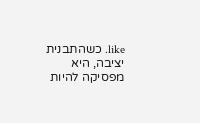like. כשהתבנית יציבה, היא מפסיקה להיות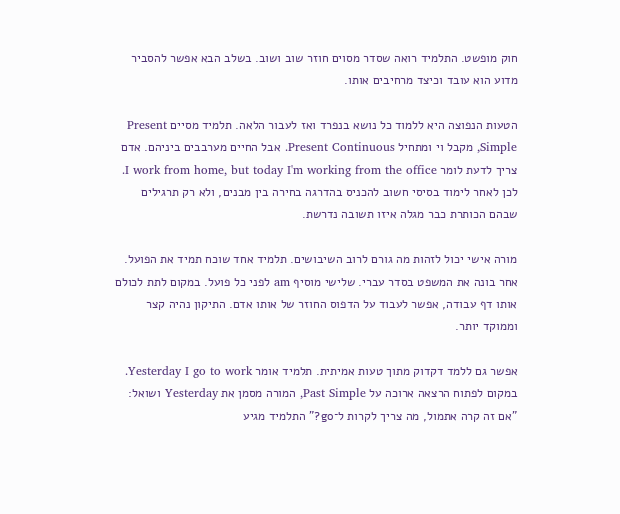חוק מופשט. התלמיד רואה שסדר מסוים חוזר שוב ושוב. בשלב הבא אפשר להסביר מדוע הוא עובד וכיצד מרחיבים אותו.

הטעות הנפוצה היא ללמוד כל נושא בנפרד ואז לעבור הלאה. תלמיד מסיים Present Simple, מקבל וי ומתחיל Present Continuous. אבל החיים מערבבים ביניהם. אדם צריך לדעת לומר I work from home, but today I'm working from the office. לכן לאחר לימוד בסיסי חשוב להכניס בהדרגה בחירה בין מבנים, ולא רק תרגילים שבהם הכותרת כבר מגלה איזו תשובה נדרשת.

מורה אישי יכול לזהות מה גורם לרוב השיבושים. תלמיד אחד שוכח תמיד את הפועל. אחר בונה את המשפט בסדר עברי. שלישי מוסיף am לפני כל פועל. במקום לתת לכולם אותו דף עבודה, אפשר לעבוד על הדפוס החוזר של אותו אדם. התיקון נהיה קצר וממוקד יותר.

אפשר גם ללמד דקדוק מתוך טעות אמיתית. תלמיד אומר Yesterday I go to work. במקום לפתוח הרצאה ארוכה על Past Simple, המורה מסמן את Yesterday ושואל: "אם זה קרה אתמול, מה צריך לקרות ל־go?" התלמיד מגיע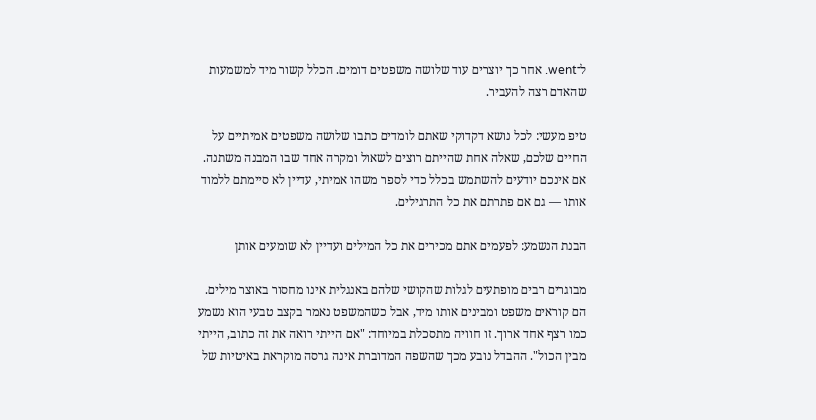ל־went. אחר כך יוצרים עוד שלושה משפטים דומים. הכלל קשור מיד למשמעות שהאדם רצה להעביר.

טיפ מעשי: לכל נושא דקדוקי שאתם לומדים כתבו שלושה משפטים אמיתיים על החיים שלכם, שאלה אחת שהייתם רוצים לשאול ומקרה אחד שבו המבנה משתנה. אם אינכם יודעים להשתמש בכלל כדי לספר משהו אמיתי, עדיין לא סיימתם ללמוד אותו — גם אם פתרתם את כל התרגילים.

הבנת הנשמע: לפעמים אתם מכירים את כל המילים ועדיין לא שומעים אותן

מבוגרים רבים מופתעים לגלות שהקושי שלהם באנגלית אינו מחסור באוצר מילים. הם קוראים משפט ומבינים אותו מיד, אבל כשהמשפט נאמר בקצב טבעי הוא נשמע כמו רצף אחד ארוך. זו חוויה מתסכלת במיוחד: "אם הייתי רואה את זה כתוב, הייתי מבין הכול". ההבדל נובע מכך שהשפה המדוברת אינה גרסה מוקראת באיטיות של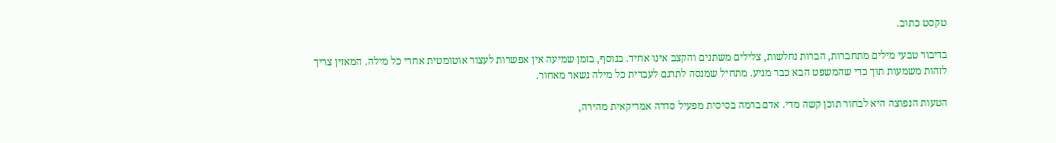טקסט כתוב.

בדיבור טבעי מילים מתחברות, הברות נחלשות, צלילים משתנים והקצב אינו אחיד. בנוסף, בזמן שמיעה אין אפשרות לעצור אוטומטית אחרי כל מילה. המאזין צריך לזהות משמעות תוך כדי שהמשפט הבא כבר מגיע. מתחיל שמנסה לתרגם לעברית כל מילה נשאר מאחור.

הטעות הנפוצה היא לבחור תוכן קשה מדי. אדם ברמה בסיסית מפעיל סדרה אמריקאית מהירה,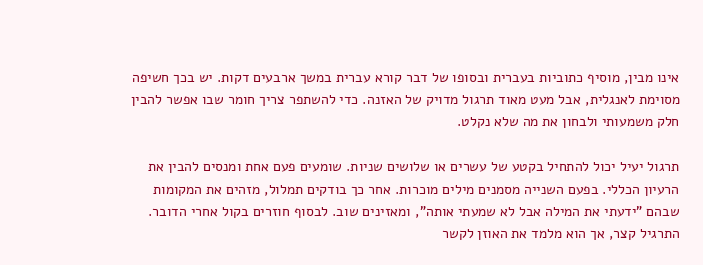אינו מבין, מוסיף כתוביות בעברית ובסופו של דבר קורא עברית במשך ארבעים דקות. יש בכך חשיפה מסוימת לאנגלית, אבל מעט מאוד תרגול מדויק של האזנה. כדי להשתפר צריך חומר שבו אפשר להבין חלק משמעותי ולבחון את מה שלא נקלט.

תרגול יעיל יכול להתחיל בקטע של עשרים או שלושים שניות. שומעים פעם אחת ומנסים להבין את הרעיון הכללי. בפעם השנייה מסמנים מילים מוכרות. אחר כך בודקים תמלול, מזהים את המקומות שבהם "ידעתי את המילה אבל לא שמעתי אותה", ומאזינים שוב. לבסוף חוזרים בקול אחרי הדובר. התרגיל קצר, אך הוא מלמד את האוזן לקשר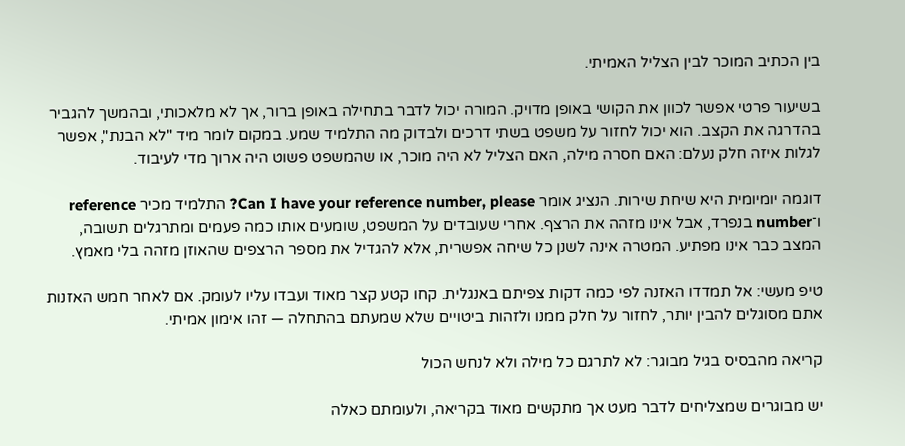בין הכתיב המוכר לבין הצליל האמיתי.

בשיעור פרטי אפשר לכוון את הקושי באופן מדויק. המורה יכול לדבר בתחילה באופן ברור, אך לא מלאכותי, ובהמשך להגביר בהדרגה את הקצב. הוא יכול לחזור על משפט בשתי דרכים ולבדוק מה התלמיד שמע. במקום לומר מיד "לא הבנת", אפשר לגלות איזה חלק נעלם: האם חסרה מילה, האם הצליל לא היה מוכר, או שהמשפט פשוט היה ארוך מדי לעיבוד.

דוגמה יומיומית היא שיחת שירות. הנציג אומר Can I have your reference number, please? התלמיד מכיר reference ו־number בנפרד, אבל אינו מזהה את הרצף. אחרי שעובדים על המשפט, שומעים אותו כמה פעמים ומתרגלים תשובה, המצב כבר אינו מפתיע. המטרה אינה לשנן כל שיחה אפשרית, אלא להגדיל את מספר הרצפים שהאוזן מזהה בלי מאמץ.

טיפ מעשי: אל תמדדו האזנה לפי כמה דקות צפיתם באנגלית. קחו קטע קצר מאוד ועבדו עליו לעומק. אם לאחר חמש האזנות אתם מסוגלים להבין יותר, לחזור על חלק ממנו ולזהות ביטויים שלא שמעתם בהתחלה — זהו אימון אמיתי.

קריאה מהבסיס בגיל מבוגר: לא לתרגם כל מילה ולא לנחש הכול

יש מבוגרים שמצליחים לדבר מעט אך מתקשים מאוד בקריאה, ולעומתם כאלה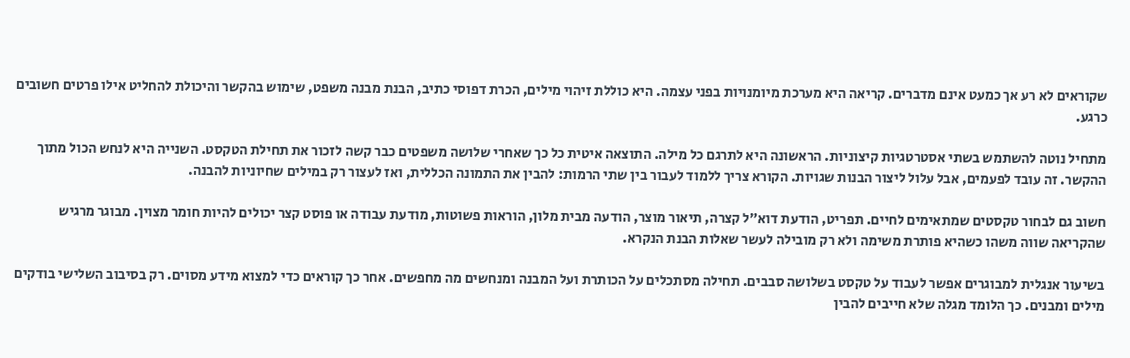שקוראים לא רע אך כמעט אינם מדברים. קריאה היא מערכת מיומנויות בפני עצמה. היא כוללת זיהוי מילים, הכרת דפוסי כתיב, הבנת מבנה משפט, שימוש בהקשר והיכולת להחליט אילו פרטים חשובים כרגע.

מתחיל נוטה להשתמש בשתי אסטרטגיות קיצוניות. הראשונה היא לתרגם כל מילה. התוצאה איטית כל כך שאחרי שלושה משפטים כבר קשה לזכור את תחילת הטקסט. השנייה היא לנחש הכול מתוך ההקשר. זה עובד לפעמים, אבל עלול ליצור הבנות שגויות. הקורא צריך ללמוד לעבור בין שתי הרמות: להבין את התמונה הכללית, ואז לעצור רק במילים שחיוניות להבנה.

חשוב גם לבחור טקסטים שמתאימים לחיים. תפריט, הודעת דוא״ל קצרה, תיאור מוצר, הודעה מבית מלון, הוראות פשוטות, מודעת עבודה או פוסט קצר יכולים להיות חומר מצוין. מבוגר מרגיש שהקריאה שווה משהו כשהיא פותרת משימה ולא רק מובילה לעשר שאלות הבנת הנקרא.

בשיעור אנגלית למבוגרים אפשר לעבוד על טקסט בשלושה סבבים. תחילה מסתכלים על הכותרת ועל המבנה ומנחשים מה מחפשים. אחר כך קוראים כדי למצוא מידע מסוים. רק בסיבוב השלישי בודקים מילים ומבנים. כך הלומד מגלה שלא חייבים להבין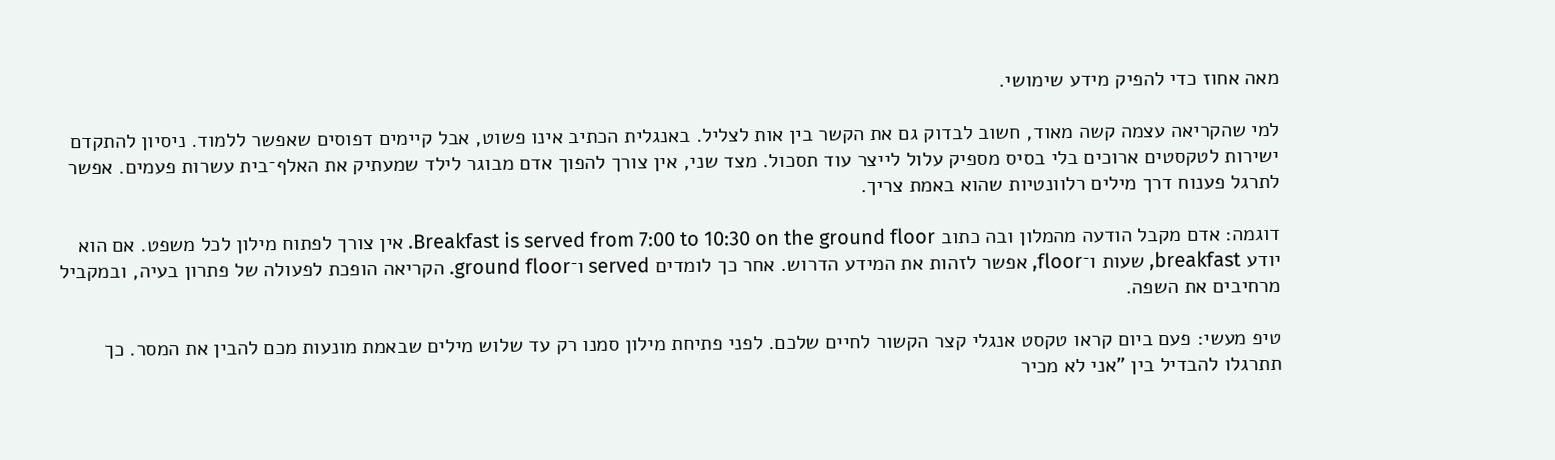מאה אחוז כדי להפיק מידע שימושי.

למי שהקריאה עצמה קשה מאוד, חשוב לבדוק גם את הקשר בין אות לצליל. באנגלית הכתיב אינו פשוט, אבל קיימים דפוסים שאפשר ללמוד. ניסיון להתקדם ישירות לטקסטים ארוכים בלי בסיס מספיק עלול לייצר עוד תסכול. מצד שני, אין צורך להפוך אדם מבוגר לילד שמעתיק את האלף־בית עשרות פעמים. אפשר לתרגל פענוח דרך מילים רלוונטיות שהוא באמת צריך.

דוגמה: אדם מקבל הודעה מהמלון ובה כתוב Breakfast is served from 7:00 to 10:30 on the ground floor. אין צורך לפתוח מילון לכל משפט. אם הוא יודע breakfast, שעות ו־floor, אפשר לזהות את המידע הדרוש. אחר כך לומדים served ו־ground floor. הקריאה הופכת לפעולה של פתרון בעיה, ובמקביל מרחיבים את השפה.

טיפ מעשי: פעם ביום קראו טקסט אנגלי קצר הקשור לחיים שלכם. לפני פתיחת מילון סמנו רק עד שלוש מילים שבאמת מונעות מכם להבין את המסר. כך תתרגלו להבדיל בין "אני לא מכיר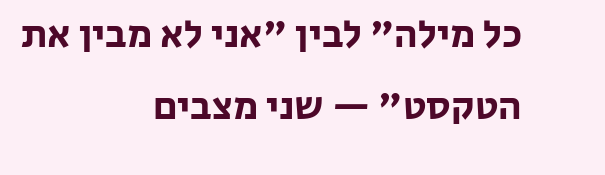כל מילה" לבין "אני לא מבין את הטקסט" — שני מצבים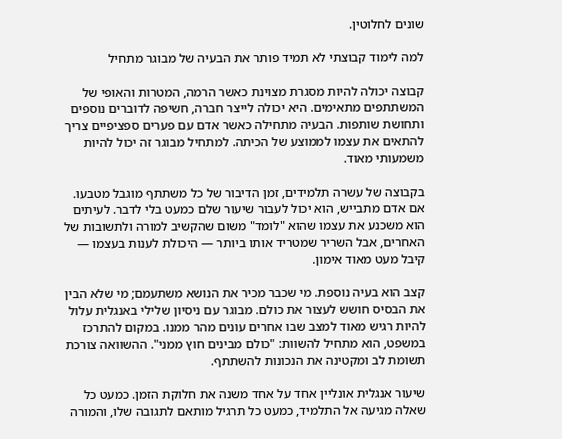שונים לחלוטין.

למה לימוד קבוצתי לא תמיד פותר את הבעיה של מבוגר מתחיל

קבוצה יכולה להיות מסגרת מצוינת כאשר הרמה, המטרות והאופי של המשתתפים מתאימים. היא יכולה לייצר חברה, חשיפה לדוברים נוספים ותחושת שותפות. הבעיה מתחילה כאשר אדם עם פערים ספציפיים צריך להתאים את עצמו לממוצע של הכיתה. למתחיל מבוגר זה יכול להיות משמעותי מאוד.

בקבוצה של עשרה תלמידים, זמן הדיבור של כל משתתף מוגבל מטבעו. אם אדם מתבייש, הוא יכול לעבור שיעור שלם כמעט בלי לדבר. לעיתים הוא משכנע את עצמו שהוא "לומד" משום שהקשיב למורה ולתשובות של האחרים, אבל השריר שמטריד אותו ביותר — היכולת לענות בעצמו — קיבל מעט מאוד אימון.

קצב הוא בעיה נוספת. מי שכבר מכיר את הנושא משתעמם; מי שלא הבין את הבסיס חושש לעצור את כולם. מבוגר עם ניסיון שלילי באנגלית עלול להיות רגיש מאוד למצב שבו אחרים עונים מהר ממנו. במקום להתרכז במשפט, הוא מתחיל להשוות: "כולם מבינים חוץ ממני". ההשוואה צורכת תשומת לב ומקטינה את הנכונות להשתתף.

שיעור אנגלית אונליין אחד על אחד משנה את חלוקת הזמן. כמעט כל שאלה מגיעה אל התלמיד, כמעט כל תרגיל מותאם לתגובה שלו, והמורה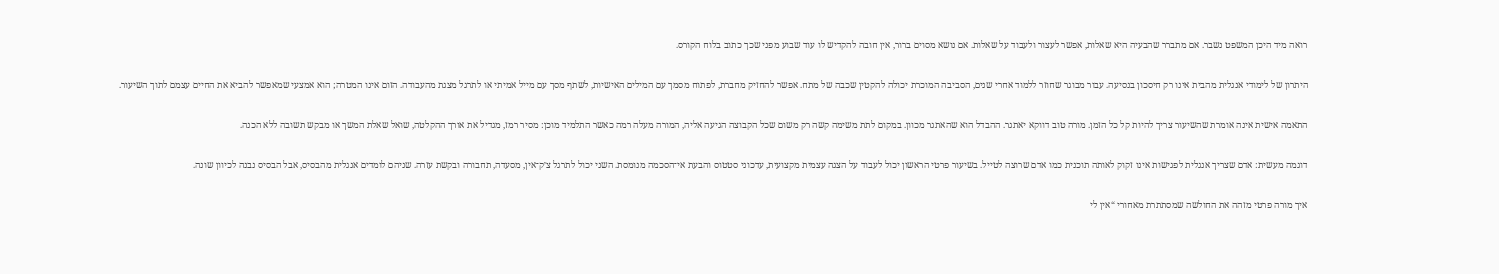רואה מיד היכן המשפט נשבר. אם מתברר שהבעיה היא שאלות, אפשר לעצור ולעבוד על שאלות. אם נושא מסוים ברור, אין חובה להקדיש לו עוד שבוע מפני שכך כתוב בלוח הקורס.

היתרון של לימודי אנגלית מהבית אינו רק חיסכון בנסיעה. עבור מבוגר שחוזר ללמוד אחרי שנים, הסביבה המוכרת יכולה להקטין שכבה של מתח. אפשר להחזיק מחברת, לפתוח מסמך עם המילים האישיות, לשתף מסך עם מייל אמיתי או לתרגל מצגת מהעבודה. הזום אינו המטרה; הוא אמצעי שמאפשר להביא את החיים עצמם לתוך השיעור.

התאמה אישית אינה אומרת שהשיעור צריך להיות קל כל הזמן. מורה טוב דווקא יאתגר. ההבדל הוא שהאתגר מכוון. במקום לתת משימה קשה רק משום שכל הקבוצה הגיעה אליה, המורה מעלה רמה כאשר התלמיד מוכן: מסיר רמז, מגדיל את אורך ההקלטה, שואל שאלת המשך או מבקש תשובה ללא הכנה.

דוגמה מעשית: אדם שצריך אנגלית לפגישות אינו זקוק לאותה תוכנית כמו אדם שרוצה לטייל. בשיעור פרטי הראשון יכול לעבוד על הצגה עצמית מקצועית, עדכוני סטטוס והבעת אי־הסכמה מנומסת. השני יכול לתרגל צ׳ק־אין, מסעדה, תחבורה ובקשת עזרה. שניהם לומדים אנגלית מהבסיס, אבל הבסיס נבנה לכיוון שונה.

איך מורה פרטי מזהה את החולשה שמסתתרת מאחורי “אין לי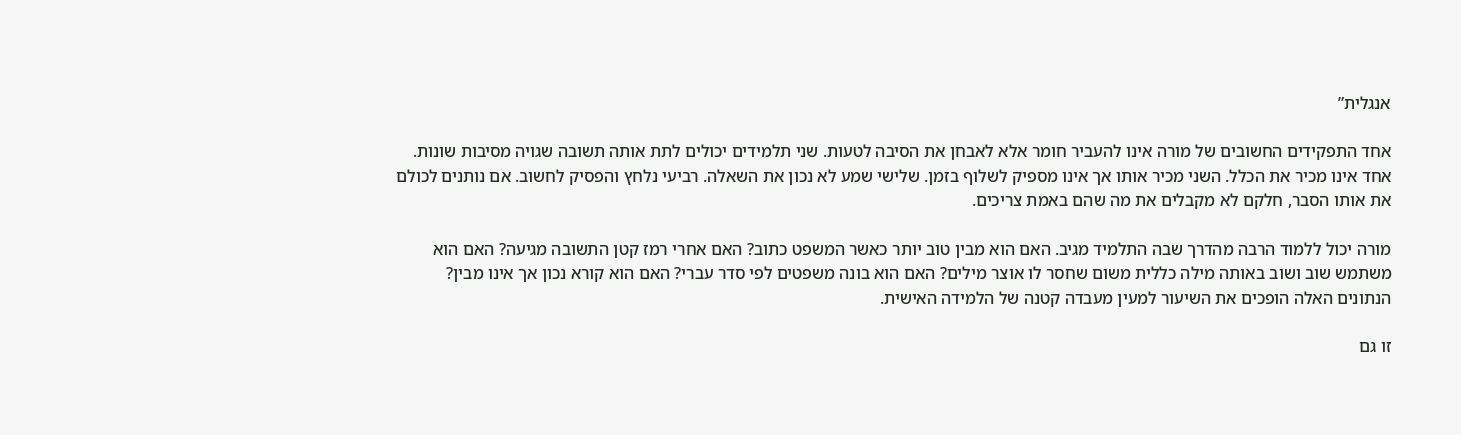אנגלית”

אחד התפקידים החשובים של מורה אינו להעביר חומר אלא לאבחן את הסיבה לטעות. שני תלמידים יכולים לתת אותה תשובה שגויה מסיבות שונות. אחד אינו מכיר את הכלל. השני מכיר אותו אך אינו מספיק לשלוף בזמן. שלישי שמע לא נכון את השאלה. רביעי נלחץ והפסיק לחשוב. אם נותנים לכולם את אותו הסבר, חלקם לא מקבלים את מה שהם באמת צריכים.

מורה יכול ללמוד הרבה מהדרך שבה התלמיד מגיב. האם הוא מבין טוב יותר כאשר המשפט כתוב? האם אחרי רמז קטן התשובה מגיעה? האם הוא משתמש שוב ושוב באותה מילה כללית משום שחסר לו אוצר מילים? האם הוא בונה משפטים לפי סדר עברי? האם הוא קורא נכון אך אינו מבין? הנתונים האלה הופכים את השיעור למעין מעבדה קטנה של הלמידה האישית.

זו גם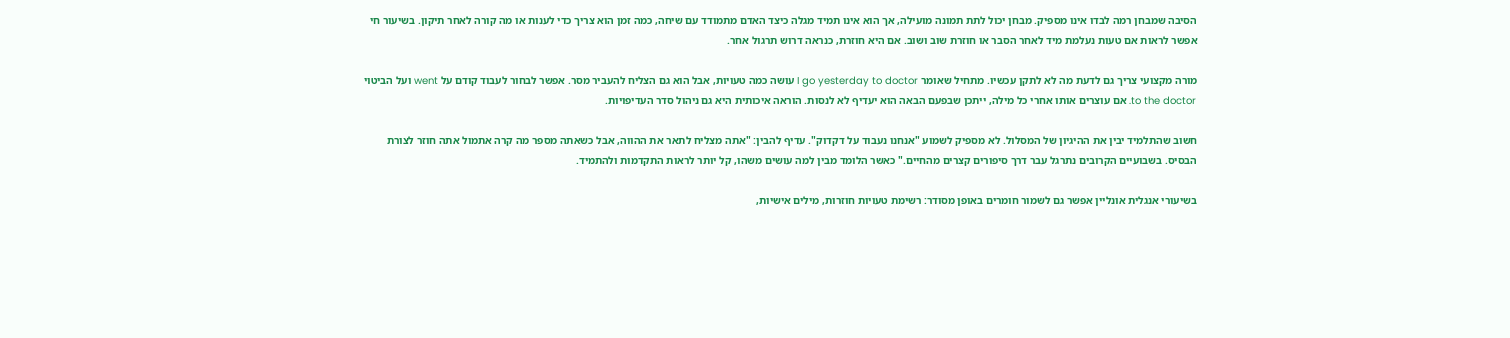הסיבה שמבחן רמה לבדו אינו מספיק. מבחן יכול לתת תמונה מועילה, אך הוא אינו תמיד מגלה כיצד האדם מתמודד עם שיחה, כמה זמן הוא צריך כדי לענות או מה קורה לאחר תיקון. בשיעור חי אפשר לראות אם טעות נעלמת מיד לאחר הסבר או חוזרת שוב ושוב. אם היא חוזרת, כנראה דרוש תרגול אחר.

מורה מקצועי צריך גם לדעת מה לא לתקן עכשיו. מתחיל שאומר I go yesterday to doctor עושה כמה טעויות, אבל הוא גם הצליח להעביר מסר. אפשר לבחור לעבוד קודם על went ועל הביטוי to the doctor. אם עוצרים אותו אחרי כל מילה, ייתכן שבפעם הבאה הוא יעדיף לא לנסות. הוראה איכותית היא גם ניהול סדר העדיפויות.

חשוב שהתלמיד יבין את ההיגיון של המסלול. לא מספיק לשמוע "אנחנו נעבוד על דקדוק". עדיף להבין: "אתה מצליח לתאר את ההווה, אבל כשאתה מספר מה קרה אתמול אתה חוזר לצורת הבסיס. בשבועיים הקרובים נתרגל עבר דרך סיפורים קצרים מהחיים." כאשר הלומד מבין למה עושים משהו, קל יותר לראות התקדמות ולהתמיד.

בשיעורי אנגלית אונליין אפשר גם לשמור חומרים באופן מסודר: רשימת טעויות חוזרות, מילים אישיות,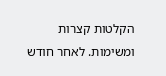הקלטות קצרות ומשימות. לאחר חודש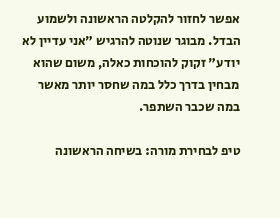אפשר לחזור להקלטה הראשונה ולשמוע הבדל. מבוגר שנוטה להרגיש "אני עדיין לא יודע" זקוק להוכחות כאלה, משום שהוא מבחין בדרך כלל במה שחסר יותר מאשר במה שכבר השתפר.

טיפ לבחירת מורה: בשיחה הראשונה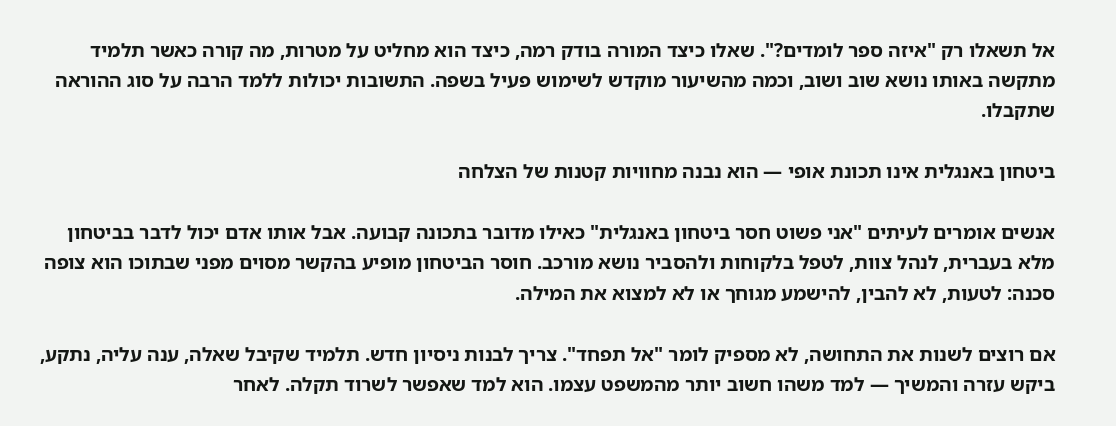אל תשאלו רק "איזה ספר לומדים?". שאלו כיצד המורה בודק רמה, כיצד הוא מחליט על מטרות, מה קורה כאשר תלמיד מתקשה באותו נושא שוב ושוב, וכמה מהשיעור מוקדש לשימוש פעיל בשפה. התשובות יכולות ללמד הרבה על סוג ההוראה שתקבלו.

ביטחון באנגלית אינו תכונת אופי — הוא נבנה מחוויות קטנות של הצלחה

אנשים אומרים לעיתים "אני פשוט חסר ביטחון באנגלית" כאילו מדובר בתכונה קבועה. אבל אותו אדם יכול לדבר בביטחון מלא בעברית, לנהל צוות, לטפל בלקוחות ולהסביר נושא מורכב. חוסר הביטחון מופיע בהקשר מסוים מפני שבתוכו הוא צופה סכנה: לטעות, לא להבין, להישמע מגוחך או לא למצוא את המילה.

אם רוצים לשנות את התחושה, לא מספיק לומר "אל תפחד". צריך לבנות ניסיון חדש. תלמיד שקיבל שאלה, ענה עליה, נתקע, ביקש עזרה והמשיך — למד משהו חשוב יותר מהמשפט עצמו. הוא למד שאפשר לשרוד תקלה. לאחר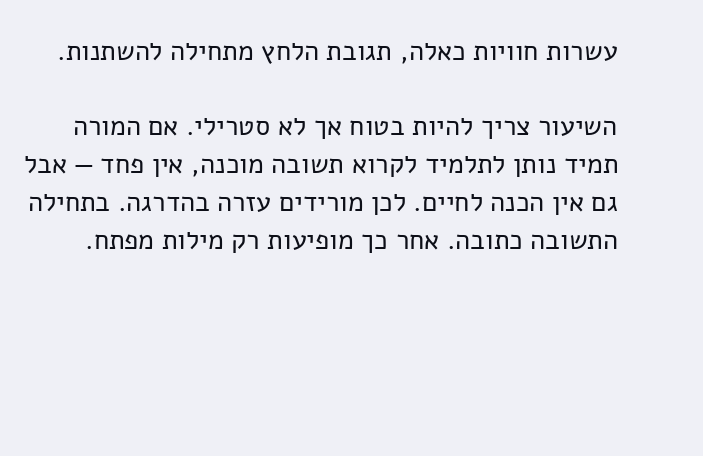עשרות חוויות כאלה, תגובת הלחץ מתחילה להשתנות.

השיעור צריך להיות בטוח אך לא סטרילי. אם המורה תמיד נותן לתלמיד לקרוא תשובה מוכנה, אין פחד — אבל גם אין הכנה לחיים. לכן מורידים עזרה בהדרגה. בתחילה התשובה כתובה. אחר כך מופיעות רק מילות מפתח.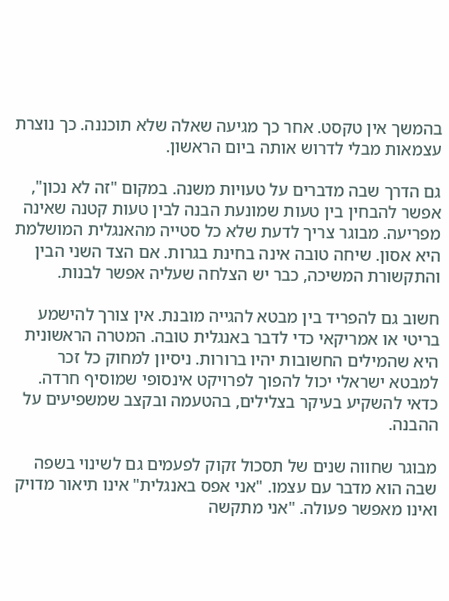בהמשך אין טקסט. אחר כך מגיעה שאלה שלא תוכננה. כך נוצרת עצמאות מבלי לדרוש אותה ביום הראשון.

גם הדרך שבה מדברים על טעויות משנה. במקום "זה לא נכון", אפשר להבחין בין טעות שמונעת הבנה לבין טעות קטנה שאינה מפריעה. מבוגר צריך לדעת שלא כל סטייה מהאנגלית המושלמת היא אסון. שיחה טובה אינה בחינת בגרות. אם הצד השני הבין והתקשורת המשיכה, כבר יש הצלחה שעליה אפשר לבנות.

חשוב גם להפריד בין מבטא להגייה מובנת. אין צורך להישמע בריטי או אמריקאי כדי לדבר באנגלית טובה. המטרה הראשונית היא שהמילים החשובות יהיו ברורות. ניסיון למחוק כל זכר למבטא ישראלי יכול להפוך לפרויקט אינסופי שמוסיף חרדה. כדאי להשקיע בעיקר בצלילים, בהטעמה ובקצב שמשפיעים על ההבנה.

מבוגר שחווה שנים של תסכול זקוק לפעמים גם לשינוי בשפה שבה הוא מדבר עם עצמו. "אני אפס באנגלית" אינו תיאור מדויק ואינו מאפשר פעולה. "אני מתקשה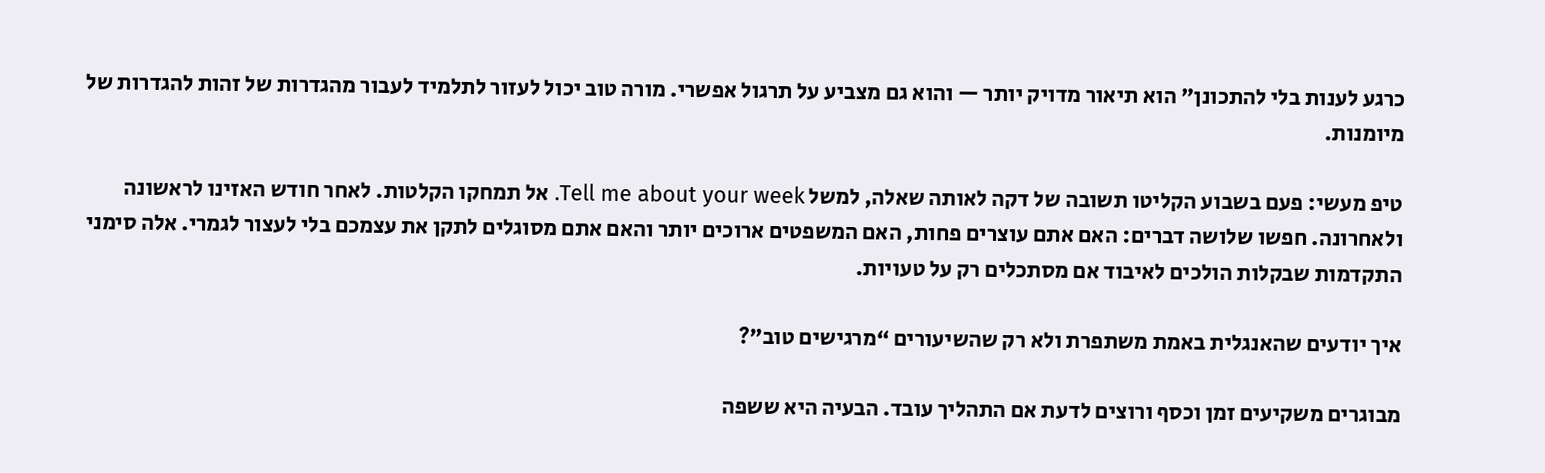כרגע לענות בלי להתכונן" הוא תיאור מדויק יותר — והוא גם מצביע על תרגול אפשרי. מורה טוב יכול לעזור לתלמיד לעבור מהגדרות של זהות להגדרות של מיומנות.

טיפ מעשי: פעם בשבוע הקליטו תשובה של דקה לאותה שאלה, למשל Tell me about your week. אל תמחקו הקלטות. לאחר חודש האזינו לראשונה ולאחרונה. חפשו שלושה דברים: האם אתם עוצרים פחות, האם המשפטים ארוכים יותר והאם אתם מסוגלים לתקן את עצמכם בלי לעצור לגמרי. אלה סימני התקדמות שבקלות הולכים לאיבוד אם מסתכלים רק על טעויות.

איך יודעים שהאנגלית באמת משתפרת ולא רק שהשיעורים “מרגישים טוב”?

מבוגרים משקיעים זמן וכסף ורוצים לדעת אם התהליך עובד. הבעיה היא ששפה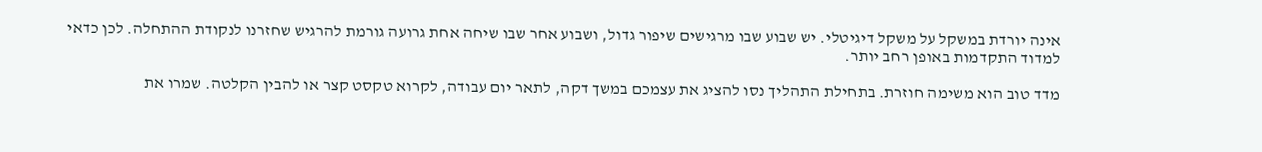אינה יורדת במשקל על משקל דיגיטלי. יש שבוע שבו מרגישים שיפור גדול, ושבוע אחר שבו שיחה אחת גרועה גורמת להרגיש שחזרנו לנקודת ההתחלה. לכן כדאי למדוד התקדמות באופן רחב יותר.

מדד טוב הוא משימה חוזרת. בתחילת התהליך נסו להציג את עצמכם במשך דקה, לתאר יום עבודה, לקרוא טקסט קצר או להבין הקלטה. שמרו את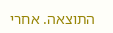התוצאה. אחרי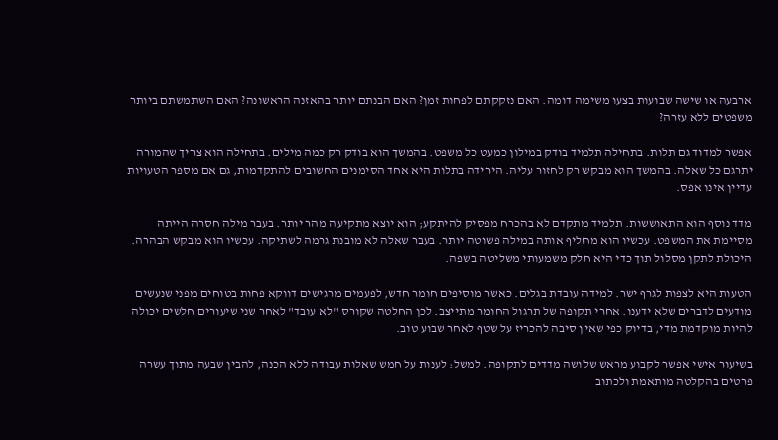ארבעה או שישה שבועות בצעו משימה דומה. האם נזקקתם לפחות זמן? האם הבנתם יותר בהאזנה הראשונה? האם השתמשתם ביותר משפטים ללא עזרה?

אפשר למדוד גם תלות. בתחילה תלמיד בודק במילון כמעט כל משפט. בהמשך הוא בודק רק כמה מילים. בתחילה הוא צריך שהמורה יתרגם כל שאלה. בהמשך הוא מבקש רק לחזור עליה. הירידה בתלות היא אחד הסימנים החשובים להתקדמות, גם אם מספר הטעויות עדיין אינו אפס.

מדד נוסף הוא התאוששות. תלמיד מתקדם לא בהכרח מפסיק להיתקע; הוא יוצא מתקיעה מהר יותר. בעבר מילה חסרה הייתה מסיימת את המשפט. עכשיו הוא מחליף אותה במילה פשוטה יותר. בעבר שאלה לא מובנת גרמה לשתיקה. עכשיו הוא מבקש הבהרה. היכולת לתקן מסלול תוך כדי היא חלק משמעותי משליטה בשפה.

הטעות היא לצפות לגרף ישר. למידה עובדת בגלים. כאשר מוסיפים חומר חדש, לפעמים מרגישים דווקא פחות בטוחים מפני שנעשים מודעים לדברים שלא ידענו. אחרי תקופה של תרגול החומר מתייצב. לכן החלטה שקורס "לא עובד" לאחר שני שיעורים חלשים יכולה להיות מוקדמת מדי, בדיוק כפי שאין סיבה להכריז על שטף לאחר שבוע טוב.

בשיעור אישי אפשר לקבוע מראש שלושה מדדים לתקופה. למשל: לענות על חמש שאלות עבודה ללא הכנה, להבין שבעה מתוך עשרה פרטים בהקלטה מותאמת ולכתוב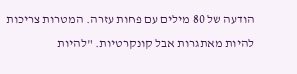הודעה של 80 מילים עם פחות עזרה. המטרות צריכות להיות מאתגרות אבל קונקרטיות. "להיות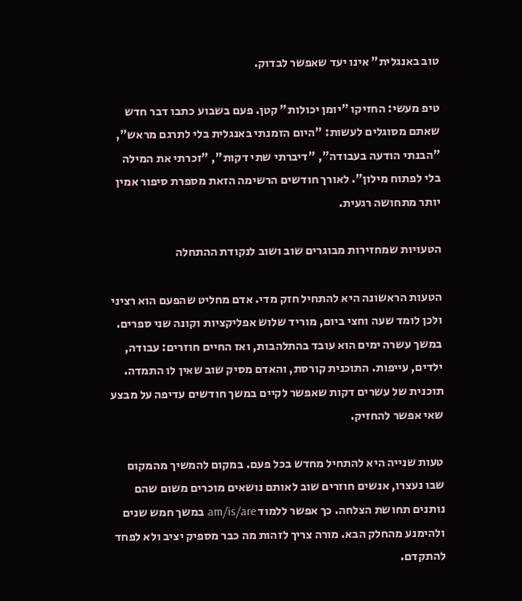טוב באנגלית" אינו יעד שאפשר לבדוק.

טיפ מעשי: החזיקו "יומן יכולות" קטן. פעם בשבוע כתבו דבר חדש שאתם מסוגלים לעשות: "היום הזמנתי באנגלית בלי לתרגם מראש", "הבנתי הודעה בעבודה", "דיברתי שתי דקות", "זכרתי את המילה בלי לפתוח מילון". לאורך חודשים הרשימה הזאת מספרת סיפור אמין יותר מתחושה רגעית.

הטעויות שמחזירות מבוגרים שוב ושוב לנקודת ההתחלה

הטעות הראשונה היא להתחיל חזק מדי. אדם מחליט שהפעם הוא רציני ולכן לומד שעה וחצי ביום, מוריד שלוש אפליקציות וקונה שני ספרים. במשך עשרה ימים הוא עובד בהתלהבות, ואז החיים חוזרים: עבודה, ילדים, עייפות. התוכנית קורסת, והאדם מסיק שוב שאין לו התמדה. תוכנית של עשרים דקות שאפשר לקיים במשך חודשים עדיפה על מבצע שאי אפשר להחזיק.

טעות שנייה היא להתחיל מחדש בכל פעם. במקום להמשיך מהמקום שבו נעצרו, אנשים חוזרים שוב לאותם נושאים מוכרים משום שהם נותנים תחושת הצלחה. כך אפשר ללמוד am/is/are במשך חמש שנים ולהימנע מהחלק הבא. מורה צריך לזהות מה כבר מספיק יציב ולא לפחד להתקדם.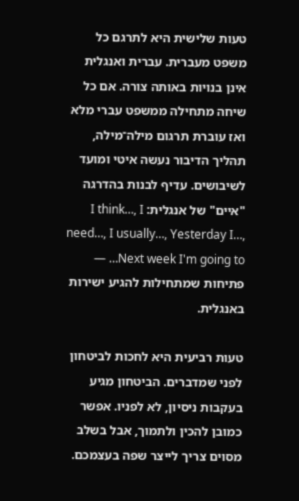טעות שלישית היא לתרגם כל משפט מעברית. עברית ואנגלית אינן בנויות באותה צורה. אם כל שיחה מתחילה ממשפט עברי מלא ואז עוברת תרגום מילה־מילה, תהליך הדיבור נעשה איטי ומועד לשיבושים. עדיף לבנות בהדרגה "איים" של אנגלית: I think…, I need…, I usually…, Yesterday I…, Next week I'm going to… — פתיחות שמתחילות להגיע ישירות באנגלית.

טעות רביעית היא לחכות לביטחון לפני שמדברים. הביטחון מגיע בעקבות ניסיון, לא לפניו. אפשר כמובן להכין ולתמוך, אבל בשלב מסוים צריך לייצר שפה בעצמכם.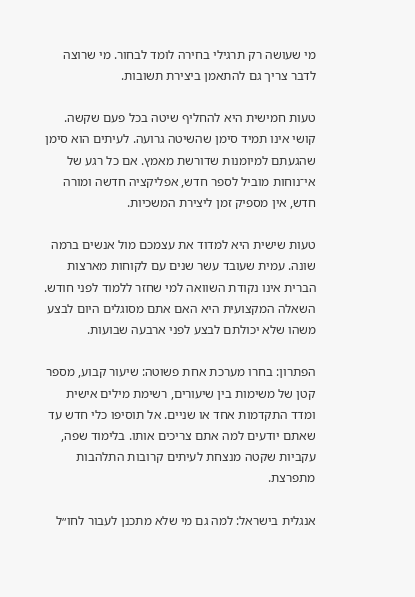מי שעושה רק תרגילי בחירה לומד לבחור. מי שרוצה לדבר צריך גם להתאמן ביצירת תשובות.

טעות חמישית היא להחליף שיטה בכל פעם שקשה. קושי אינו תמיד סימן שהשיטה גרועה. לעיתים הוא סימן שהגעתם למיומנות שדורשת מאמץ. אם כל רגע של אי־נוחות מוביל לספר חדש, אפליקציה חדשה ומורה חדש, אין מספיק זמן ליצירת המשכיות.

טעות שישית היא למדוד את עצמכם מול אנשים ברמה שונה. עמית שעובד עשר שנים עם לקוחות מארצות הברית אינו נקודת השוואה למי שחזר ללמוד לפני חודש. השאלה המקצועית היא האם אתם מסוגלים היום לבצע משהו שלא יכולתם לבצע לפני ארבעה שבועות.

הפתרון: בחרו מערכת אחת פשוטה: שיעור קבוע, מספר קטן של משימות בין שיעורים, רשימת מילים אישית ומדד התקדמות אחד או שניים. אל תוסיפו כלי חדש עד שאתם יודעים למה אתם צריכים אותו. בלימוד שפה, עקביות שקטה מנצחת לעיתים קרובות התלהבות מתפרצת.

אנגלית בישראל: למה גם מי שלא מתכנן לעבור לחו״ל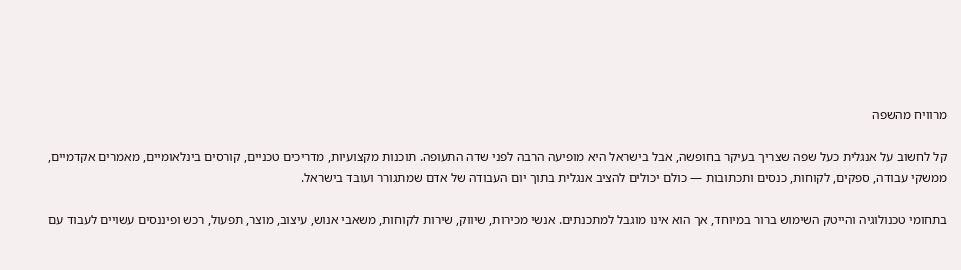מרוויח מהשפה

קל לחשוב על אנגלית כעל שפה שצריך בעיקר בחופשה, אבל בישראל היא מופיעה הרבה לפני שדה התעופה. תוכנות מקצועיות, מדריכים טכניים, קורסים בינלאומיים, מאמרים אקדמיים, ממשקי עבודה, ספקים, לקוחות, כנסים ותכתובות — כולם יכולים להציב אנגלית בתוך יום העבודה של אדם שמתגורר ועובד בישראל.

בתחומי טכנולוגיה והייטק השימוש ברור במיוחד, אך הוא אינו מוגבל למתכנתים. אנשי מכירות, שיווק, שירות לקוחות, משאבי אנוש, עיצוב, מוצר, תפעול, רכש ופיננסים עשויים לעבוד עם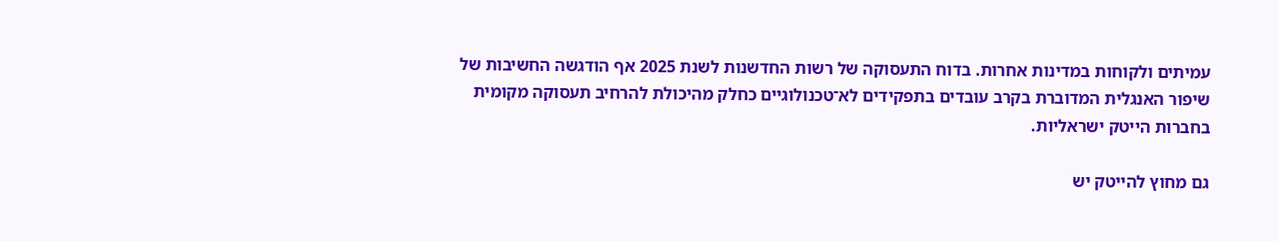עמיתים ולקוחות במדינות אחרות. בדוח התעסוקה של רשות החדשנות לשנת 2025 אף הודגשה החשיבות של שיפור האנגלית המדוברת בקרב עובדים בתפקידים לא־טכנולוגיים כחלק מהיכולת להרחיב תעסוקה מקומית בחברות הייטק ישראליות.

גם מחוץ להייטק יש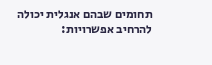תחומים שבהם אנגלית יכולה להרחיב אפשרויות: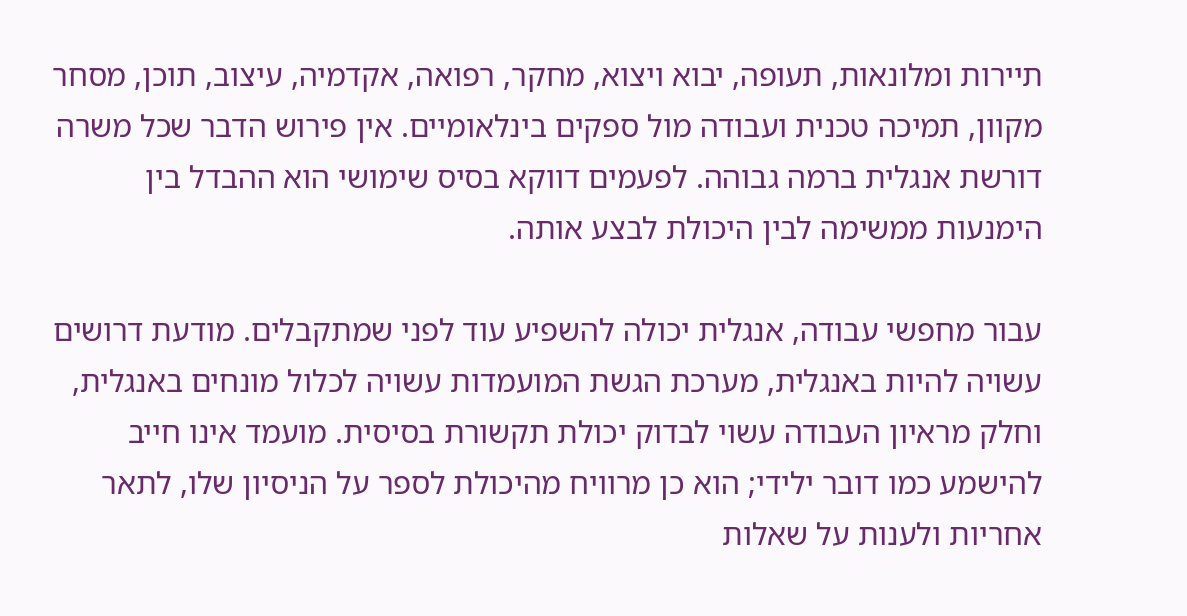תיירות ומלונאות, תעופה, יבוא ויצוא, מחקר, רפואה, אקדמיה, עיצוב, תוכן, מסחר מקוון, תמיכה טכנית ועבודה מול ספקים בינלאומיים. אין פירוש הדבר שכל משרה דורשת אנגלית ברמה גבוהה. לפעמים דווקא בסיס שימושי הוא ההבדל בין הימנעות ממשימה לבין היכולת לבצע אותה.

עבור מחפשי עבודה, אנגלית יכולה להשפיע עוד לפני שמתקבלים. מודעת דרושים עשויה להיות באנגלית, מערכת הגשת המועמדות עשויה לכלול מונחים באנגלית, וחלק מראיון העבודה עשוי לבדוק יכולת תקשורת בסיסית. מועמד אינו חייב להישמע כמו דובר ילידי; הוא כן מרוויח מהיכולת לספר על הניסיון שלו, לתאר אחריות ולענות על שאלות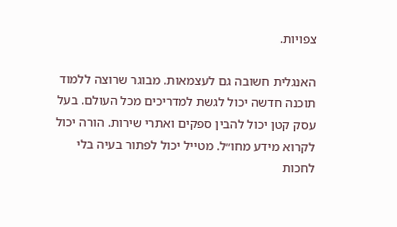צפויות.

האנגלית חשובה גם לעצמאות. מבוגר שרוצה ללמוד תוכנה חדשה יכול לגשת למדריכים מכל העולם. בעל עסק קטן יכול להבין ספקים ואתרי שירות. הורה יכול לקרוא מידע מחו״ל. מטייל יכול לפתור בעיה בלי לחכות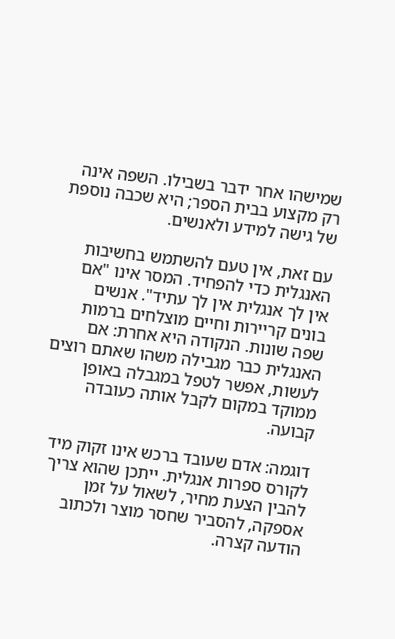שמישהו אחר ידבר בשבילו. השפה אינה רק מקצוע בבית הספר; היא שכבה נוספת של גישה למידע ולאנשים.

עם זאת, אין טעם להשתמש בחשיבות האנגלית כדי להפחיד. המסר אינו "אם אין לך אנגלית אין לך עתיד". אנשים בונים קריירות וחיים מוצלחים ברמות שפה שונות. הנקודה היא אחרת: אם האנגלית כבר מגבילה משהו שאתם רוצים לעשות, אפשר לטפל במגבלה באופן ממוקד במקום לקבל אותה כעובדה קבועה.

דוגמה: אדם שעובד ברכש אינו זקוק מיד לקורס ספרות אנגלית. ייתכן שהוא צריך להבין הצעת מחיר, לשאול על זמן אספקה, להסביר שחסר מוצר ולכתוב הודעה קצרה.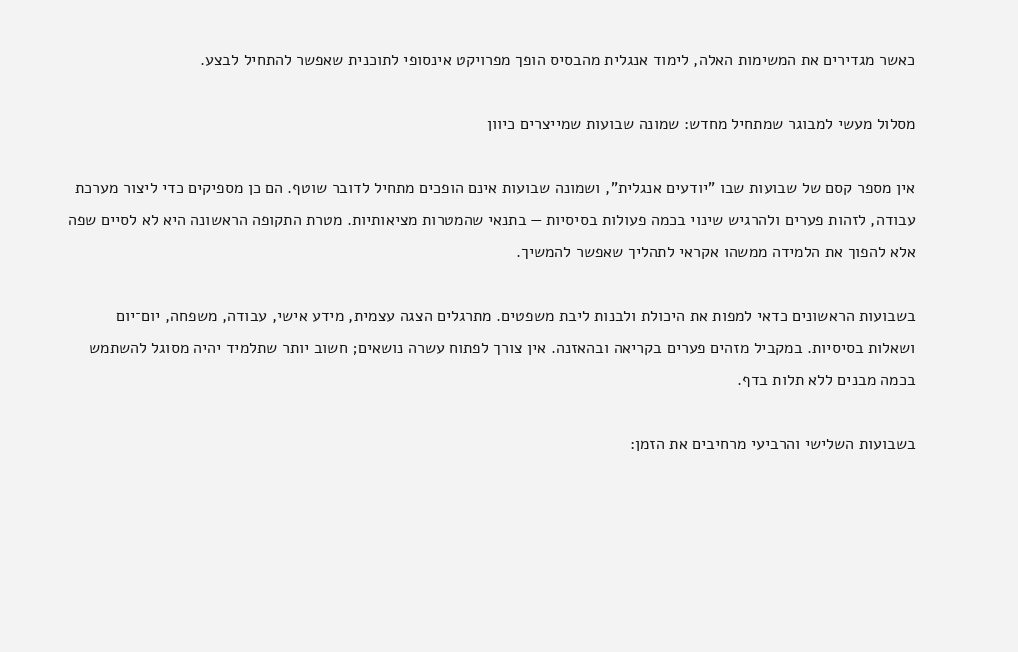כאשר מגדירים את המשימות האלה, לימוד אנגלית מהבסיס הופך מפרויקט אינסופי לתוכנית שאפשר להתחיל לבצע.

מסלול מעשי למבוגר שמתחיל מחדש: שמונה שבועות שמייצרים כיוון

אין מספר קסם של שבועות שבו "יודעים אנגלית", ושמונה שבועות אינם הופכים מתחיל לדובר שוטף. הם כן מספיקים כדי ליצור מערכת עבודה, לזהות פערים ולהרגיש שינוי בכמה פעולות בסיסיות — בתנאי שהמטרות מציאותיות. מטרת התקופה הראשונה היא לא לסיים שפה אלא להפוך את הלמידה ממשהו אקראי לתהליך שאפשר להמשיך.

בשבועות הראשונים כדאי למפות את היכולת ולבנות ליבת משפטים. מתרגלים הצגה עצמית, מידע אישי, עבודה, משפחה, יום־יום ושאלות בסיסיות. במקביל מזהים פערים בקריאה ובהאזנה. אין צורך לפתוח עשרה נושאים; חשוב יותר שתלמיד יהיה מסוגל להשתמש בכמה מבנים ללא תלות בדף.

בשבועות השלישי והרביעי מרחיבים את הזמן: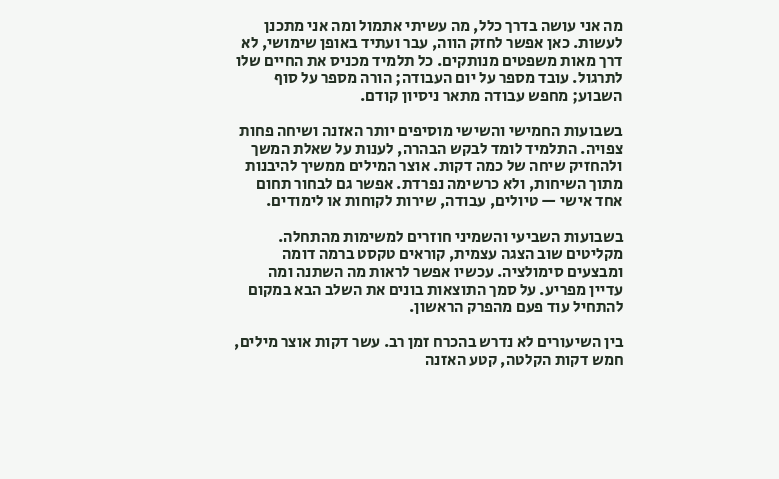מה אני עושה בדרך כלל, מה עשיתי אתמול ומה אני מתכנן לעשות. כאן אפשר לחזק הווה, עבר ועתיד באופן שימושי, לא דרך מאות משפטים מנותקים. כל תלמיד מכניס את החיים שלו לתרגול. עובד מספר על יום העבודה; הורה מספר על סוף השבוע; מחפש עבודה מתאר ניסיון קודם.

בשבועות החמישי והשישי מוסיפים יותר האזנה ושיחה פחות צפויה. התלמיד לומד לבקש הבהרה, לענות על שאלת המשך ולהחזיק שיחה של כמה דקות. אוצר המילים ממשיך להיבנות מתוך השיחות, ולא כרשימה נפרדת. אפשר גם לבחור תחום אחד אישי — טיולים, עבודה, שירות לקוחות או לימודים.

בשבועות השביעי והשמיני חוזרים למשימות מהתחלה. מקליטים שוב הצגה עצמית, קוראים טקסט ברמה דומה ומבצעים סימולציה. עכשיו אפשר לראות מה השתנה ומה עדיין מפריע. על סמך התוצאות בונים את השלב הבא במקום להתחיל עוד פעם מהפרק הראשון.

בין השיעורים לא נדרש בהכרח זמן רב. עשר דקות אוצר מילים, חמש דקות הקלטה, קטע האזנה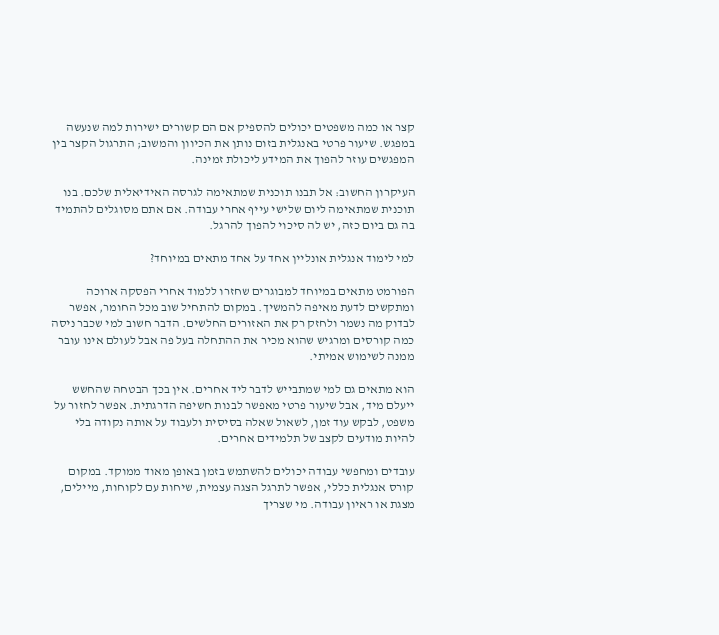קצר או כמה משפטים יכולים להספיק אם הם קשורים ישירות למה שנעשה במפגש. שיעור פרטי באנגלית בזום נותן את הכיוון והמשוב; התרגול הקצר בין המפגשים עוזר להפוך את המידע ליכולת זמינה.

העיקרון החשוב: אל תבנו תוכנית שמתאימה לגרסה האידיאלית שלכם. בנו תוכנית שמתאימה ליום שלישי עייף אחרי עבודה. אם אתם מסוגלים להתמיד בה גם ביום כזה, יש לה סיכוי להפוך להרגל.

למי לימוד אנגלית אונליין אחד על אחד מתאים במיוחד?

הפורמט מתאים במיוחד למבוגרים שחזרו ללמוד אחרי הפסקה ארוכה ומתקשים לדעת מאיפה להמשיך. במקום להתחיל שוב מכל החומר, אפשר לבדוק מה נשמר ולחזק רק את האזורים החלשים. הדבר חשוב למי שכבר ניסה כמה קורסים ומרגיש שהוא מכיר את ההתחלה בעל פה אבל לעולם אינו עובר ממנה לשימוש אמיתי.

הוא מתאים גם למי שמתבייש לדבר ליד אחרים. אין בכך הבטחה שהחשש ייעלם מיד, אבל שיעור פרטי מאפשר לבנות חשיפה הדרגתית. אפשר לחזור על משפט, לבקש עוד זמן, לשאול שאלה בסיסית ולעבוד על אותה נקודה בלי להיות מודעים לקצב של תלמידים אחרים.

עובדים ומחפשי עבודה יכולים להשתמש בזמן באופן מאוד ממוקד. במקום קורס אנגלית כללי, אפשר לתרגל הצגה עצמית, שיחות עם לקוחות, מיילים, מצגת או ראיון עבודה. מי שצריך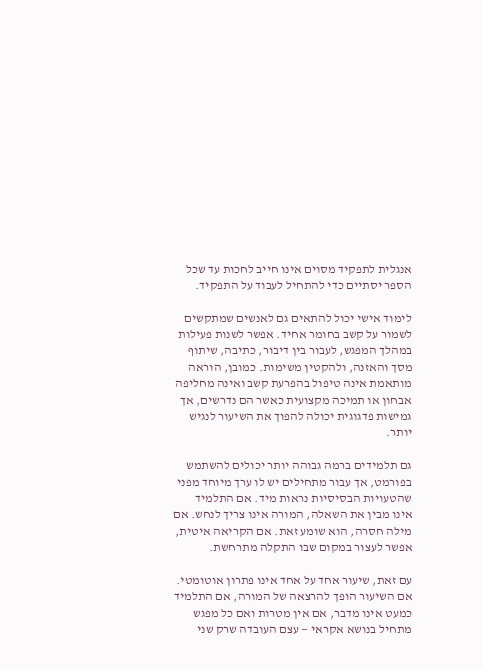אנגלית לתפקיד מסוים אינו חייב לחכות עד שכל הספר יסתיים כדי להתחיל לעבוד על התפקיד.

לימוד אישי יכול להתאים גם לאנשים שמתקשים לשמור על קשב בחומר אחיד. אפשר לשנות פעילות במהלך המפגש, לעבור בין דיבור, כתיבה, שיתוף מסך והאזנה, ולהקטין משימות. כמובן, הוראה מותאמת אינה טיפול בהפרעת קשב ואינה מחליפה אבחון או תמיכה מקצועית כאשר הם נדרשים, אך גמישות פדגוגית יכולה להפוך את השיעור לנגיש יותר.

גם תלמידים ברמה גבוהה יותר יכולים להשתמש בפורמט, אך עבור מתחילים יש לו ערך מיוחד מפני שהטעויות הבסיסיות נראות מיד. אם התלמיד אינו מבין את השאלה, המורה אינו צריך לנחש. אם מילה חסרה, הוא שומע זאת. אם הקריאה איטית, אפשר לעצור במקום שבו התקלה מתרחשת.

עם זאת, שיעור אחד על אחד אינו פתרון אוטומטי. אם השיעור הופך להרצאה של המורה, אם התלמיד כמעט אינו מדבר, אם אין מטרות ואם כל מפגש מתחיל בנושא אקראי — עצם העובדה שרק שני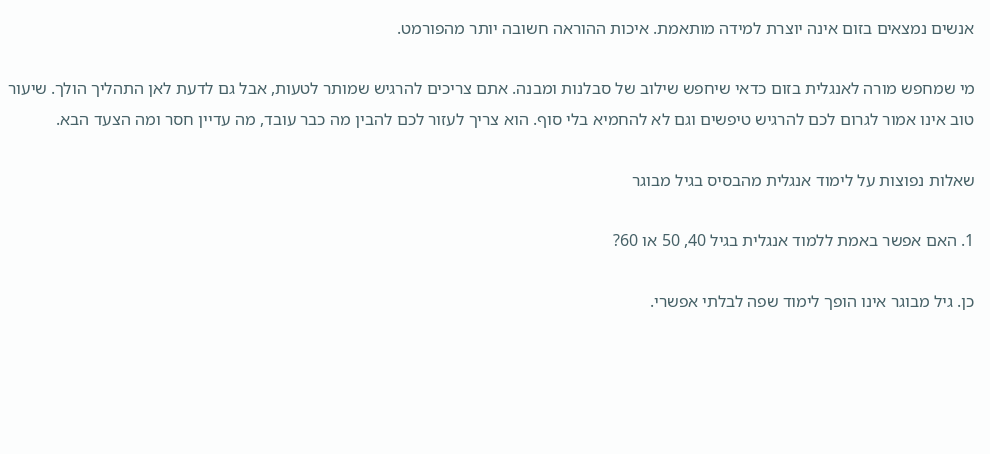אנשים נמצאים בזום אינה יוצרת למידה מותאמת. איכות ההוראה חשובה יותר מהפורמט.

מי שמחפש מורה לאנגלית בזום כדאי שיחפש שילוב של סבלנות ומבנה. אתם צריכים להרגיש שמותר לטעות, אבל גם לדעת לאן התהליך הולך. שיעור טוב אינו אמור לגרום לכם להרגיש טיפשים וגם לא להחמיא בלי סוף. הוא צריך לעזור לכם להבין מה כבר עובד, מה עדיין חסר ומה הצעד הבא.

שאלות נפוצות על לימוד אנגלית מהבסיס בגיל מבוגר

1. האם אפשר באמת ללמוד אנגלית בגיל 40, 50 או 60?

כן. גיל מבוגר אינו הופך לימוד שפה לבלתי אפשרי.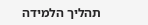תהליך הלמידה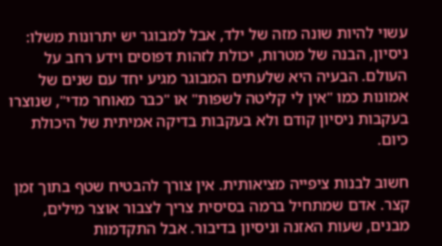עשוי להיות שונה מזה של ילד, אבל למבוגר יש יתרונות משלו: ניסיון, הבנה של מטרות, יכולת לזהות דפוסים וידע רחב על העולם. הבעיה היא שלעתים המבוגר מגיע יחד עם שנים של אמונות כמו "אין לי קליטה לשפות" או "כבר מאוחר מדי", שנוצרו בעקבות ניסיון קודם ולא בעקבות בדיקה אמיתית של היכולת כיום.

חשוב לבנות ציפייה מציאותית. אין צורך להבטיח שטף בתוך זמן קצר. אדם שמתחיל ברמה בסיסית צריך לצבור אוצר מילים, מבנים, שעות האזנה וניסיון בדיבור. אבל התקדמות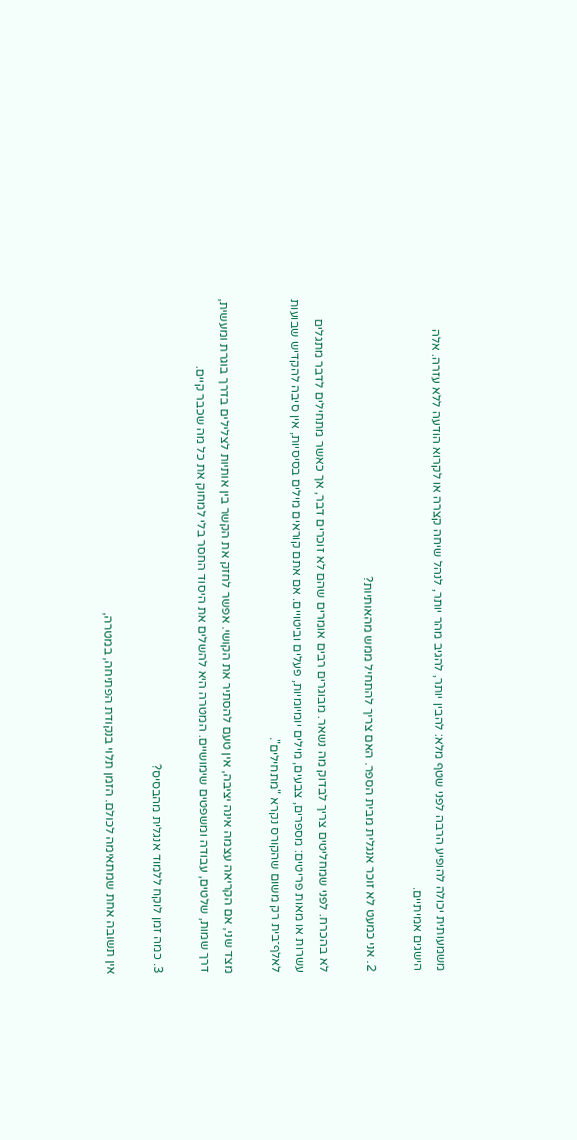משמעותית יכולה להופיע הרבה לפני שטף מלא: להבין יותר, להגיב מהר יותר, לנהל שיחה קצרה או לקרוא הודעה ללא עזרה. אלה הישגים אמיתיים.

2. אני כמעט לא זוכר אנגלית מבית הספר. האם צריך להתחיל ממש מהאותיות?

לא בהכרח. לפני שמחליטים צריך לבדוק מה נשאר. מבוגרים רבים אומרים שהם לא זוכרים דבר, אך כאשר מתחילים לדבר מתגלים עשרות או מאות פריטים: מספרים, צבעים, מילים יומיומיות, פעלים וביטויים. אם אתם קוראים מילים בסיסיות, אין סיבה להקדיש שבועות לאלף־בית רק משום שהקורס נקרא "מתחילים".

מצד שני, אם הקריאה עצמה אינה יציבה, אין טעם להסתיר את הקושי. אפשר לחזק את הקשר בין אותיות לצלילים בדרך בוגרת ומעשית, דרך שמות, שלטים, עבודה ומשפטים שימושיים. המטרה היא להשלים את היסוד החסר בלי למחוק את כל מה שכבר קיים.

3. כמה זמן לוקח ללמוד אנגלית מהבסיס?

אין תשובה אחת שמתאימה לכולם. הזמן תלוי בנקודת הפתיחה, במטרה,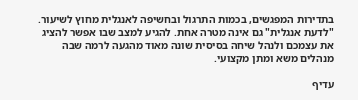בתדירות המפגשים, בכמות התרגול ובחשיפה לאנגלית מחוץ לשיעור. "לדעת אנגלית" גם אינה מטרה אחת. להגיע למצב שבו אפשר להציג את עצמכם ולנהל שיחה בסיסית שונה מאוד מהגעה לרמה שבה מנהלים משא ומתן מקצועי.

עדיף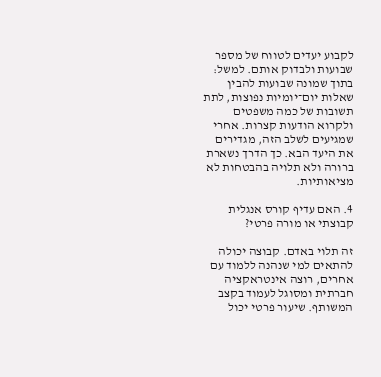לקבוע יעדים לטווח של מספר שבועות ולבדוק אותם. למשל: בתוך שמונה שבועות להבין שאלות יום־יומיות נפוצות, לתת תשובות של כמה משפטים ולקרוא הודעות קצרות. אחרי שמגיעים לשלב הזה, מגדירים את היעד הבא. כך הדרך נשארת ברורה ולא תלויה בהבטחות לא מציאותיות.

4. האם עדיף קורס אנגלית קבוצתי או מורה פרטי?

זה תלוי באדם. קבוצה יכולה להתאים למי שנהנה ללמוד עם אחרים, רוצה אינטראקציה חברתית ומסוגל לעמוד בקצב המשותף. שיעור פרטי יכול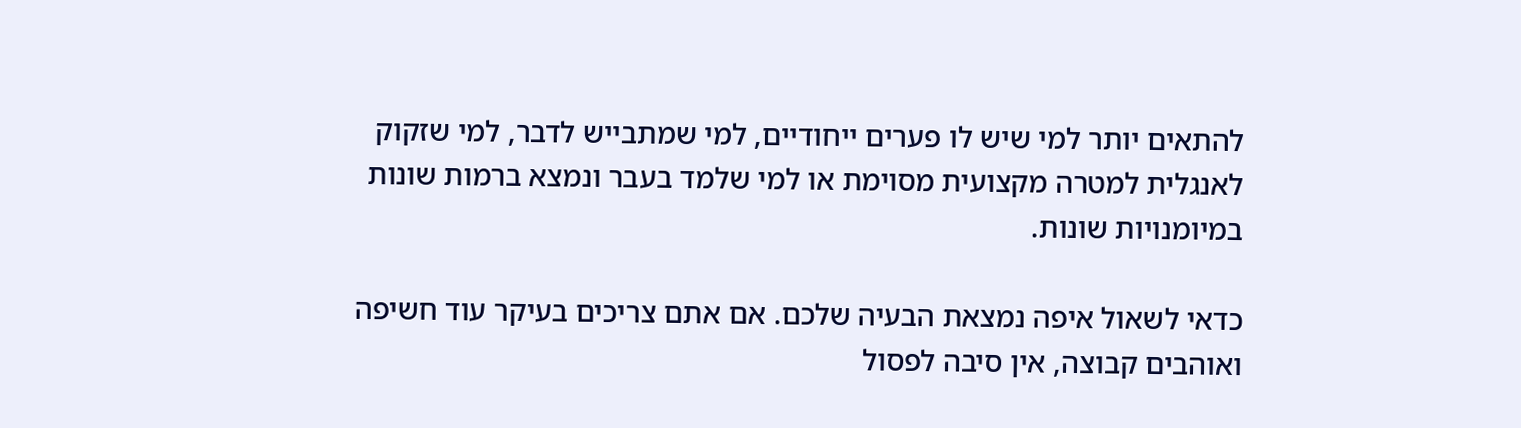להתאים יותר למי שיש לו פערים ייחודיים, למי שמתבייש לדבר, למי שזקוק לאנגלית למטרה מקצועית מסוימת או למי שלמד בעבר ונמצא ברמות שונות במיומנויות שונות.

כדאי לשאול איפה נמצאת הבעיה שלכם. אם אתם צריכים בעיקר עוד חשיפה ואוהבים קבוצה, אין סיבה לפסול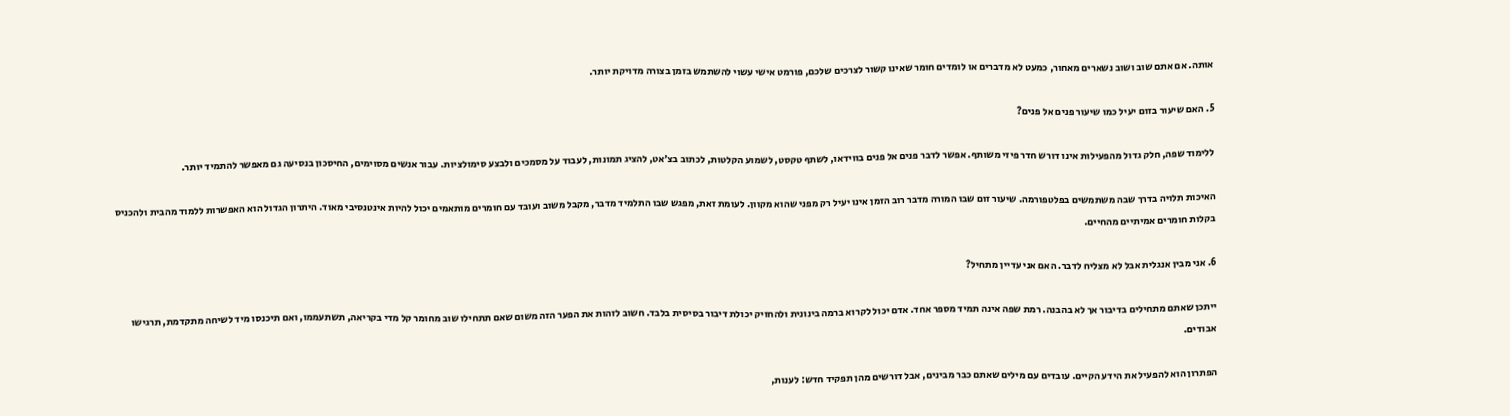אותה. אם אתם שוב ושוב נשארים מאחור, כמעט לא מדברים או לומדים חומר שאינו קשור לצרכים שלכם, פורמט אישי עשוי להשתמש בזמן בצורה מדויקת יותר.

5. האם שיעור בזום יעיל כמו שיעור פנים אל פנים?

ללימוד שפה, חלק גדול מהפעילות אינו דורש חדר פיזי משותף. אפשר לדבר פנים אל פנים בווידאו, לשתף טקסט, לשמוע הקלטות, לכתוב בצ׳אט, להציג תמונות, לעבוד על מסמכים ולבצע סימולציות. עבור אנשים מסוימים, החיסכון בנסיעה גם מאפשר להתמיד יותר.

האיכות תלויה בדרך שבה משתמשים בפלטפורמה. שיעור זום שבו המורה מדבר רוב הזמן אינו יעיל רק מפני שהוא מקוון. לעומת זאת, מפגש שבו התלמיד מדבר, מקבל משוב ועובד עם חומרים מותאמים יכול להיות אינטנסיבי מאוד. היתרון הגדול הוא האפשרות ללמוד מהבית ולהכניס בקלות חומרים אמיתיים מהחיים.

6. אני מבין אנגלית אבל לא מצליח לדבר. האם אני עדיין מתחיל?

ייתכן שאתם מתחילים בדיבור אך לא בהבנה. רמת שפה אינה תמיד מספר אחד. אדם יכול לקרוא ברמה בינונית ולהחזיק יכולת דיבור בסיסית בלבד. חשוב לזהות את הפער הזה משום שאם תתחילו שוב מחומר קל מדי בקריאה, תשתעממו, ואם תיכנסו מיד לשיחה מתקדמת, תרגישו אבודים.

הפתרון הוא להפעיל את הידע הקיים. עובדים עם מילים שאתם כבר מבינים, אבל דורשים מהן תפקיד חדש: לענות,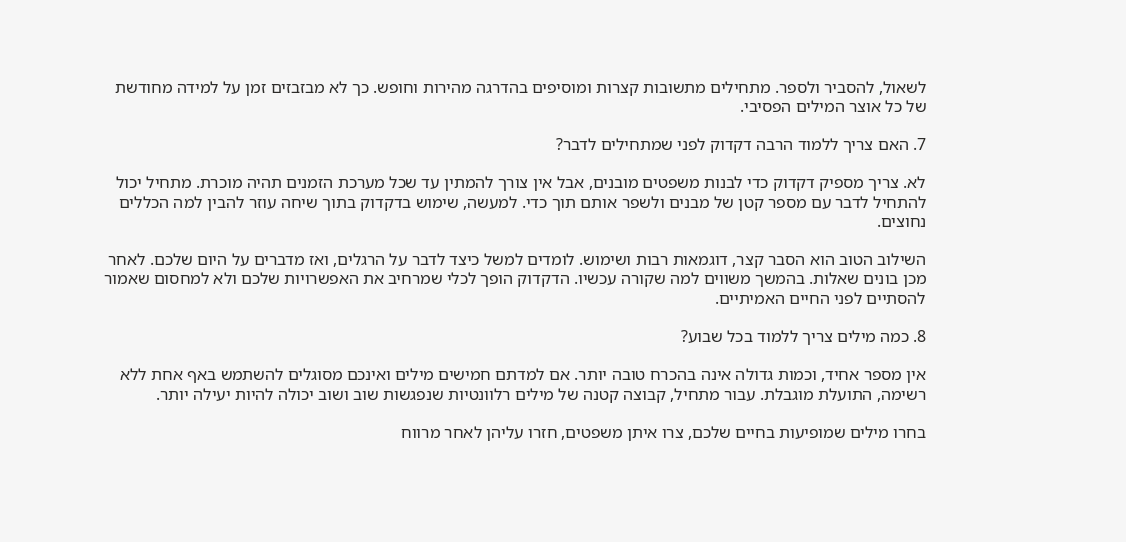לשאול, להסביר ולספר. מתחילים מתשובות קצרות ומוסיפים בהדרגה מהירות וחופש. כך לא מבזבזים זמן על למידה מחודשת של כל אוצר המילים הפסיבי.

7. האם צריך ללמוד הרבה דקדוק לפני שמתחילים לדבר?

לא. צריך מספיק דקדוק כדי לבנות משפטים מובנים, אבל אין צורך להמתין עד שכל מערכת הזמנים תהיה מוכרת. מתחיל יכול להתחיל לדבר עם מספר קטן של מבנים ולשפר אותם תוך כדי. למעשה, שימוש בדקדוק בתוך שיחה עוזר להבין למה הכללים נחוצים.

השילוב הטוב הוא הסבר קצר, דוגמאות רבות ושימוש. לומדים למשל כיצד לדבר על הרגלים, ואז מדברים על היום שלכם. לאחר מכן בונים שאלות. בהמשך משווים למה שקורה עכשיו. הדקדוק הופך לכלי שמרחיב את האפשרויות שלכם ולא למחסום שאמור להסתיים לפני החיים האמיתיים.

8. כמה מילים צריך ללמוד בכל שבוע?

אין מספר אחיד, וכמות גדולה אינה בהכרח טובה יותר. אם למדתם חמישים מילים ואינכם מסוגלים להשתמש באף אחת ללא רשימה, התועלת מוגבלת. עבור מתחיל, קבוצה קטנה של מילים רלוונטיות שנפגשות שוב ושוב יכולה להיות יעילה יותר.

בחרו מילים שמופיעות בחיים שלכם, צרו איתן משפטים, חזרו עליהן לאחר מרווח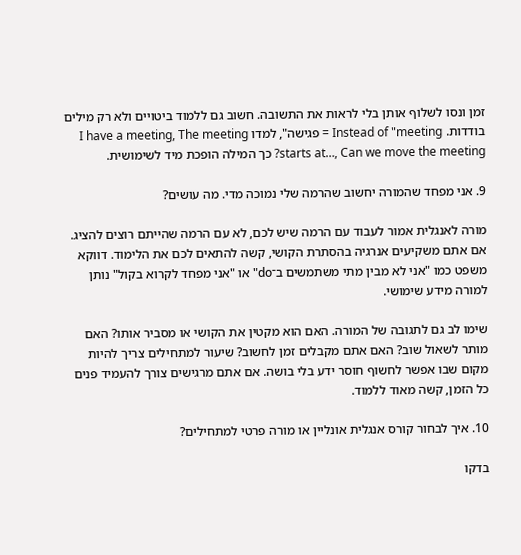זמן ונסו לשלוף אותן בלי לראות את התשובה. חשוב גם ללמוד ביטויים ולא רק מילים בודדות. Instead of "meeting = פגישה", למדו I have a meeting, The meeting starts at…, Can we move the meeting? כך המילה הופכת מיד לשימושית.

9. אני מפחד שהמורה יחשוב שהרמה שלי נמוכה מדי. מה עושים?

מורה לאנגלית אמור לעבוד עם הרמה שיש לכם, לא עם הרמה שהייתם רוצים להציג. אם אתם משקיעים אנרגיה בהסתרת הקושי, קשה להתאים לכם את הלימוד. דווקא משפט כמו "אני לא מבין מתי משתמשים ב־do" או "אני מפחד לקרוא בקול" נותן למורה מידע שימושי.

שימו לב גם לתגובה של המורה. האם הוא מקטין את הקושי או מסביר אותו? האם מותר לשאול שוב? האם אתם מקבלים זמן לחשוב? שיעור למתחילים צריך להיות מקום שבו אפשר לחשוף חוסר ידע בלי בושה. אם אתם מרגישים צורך להעמיד פנים כל הזמן, קשה מאוד ללמוד.

10. איך לבחור קורס אנגלית אונליין או מורה פרטי למתחילים?

בדקו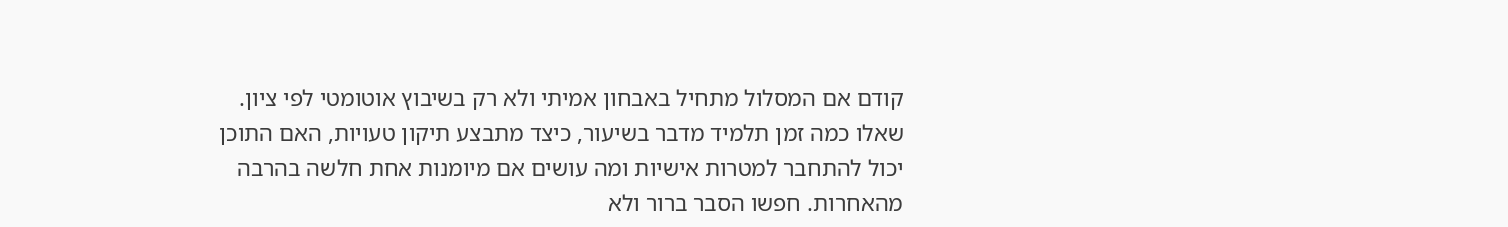קודם אם המסלול מתחיל באבחון אמיתי ולא רק בשיבוץ אוטומטי לפי ציון. שאלו כמה זמן תלמיד מדבר בשיעור, כיצד מתבצע תיקון טעויות, האם התוכן יכול להתחבר למטרות אישיות ומה עושים אם מיומנות אחת חלשה בהרבה מהאחרות. חפשו הסבר ברור ולא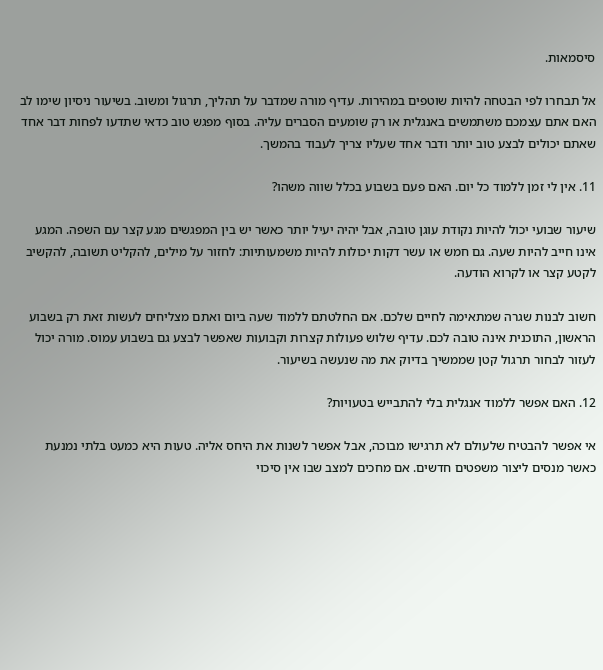סיסמאות.

אל תבחרו לפי הבטחה להיות שוטפים במהירות. עדיף מורה שמדבר על תהליך, תרגול ומשוב. בשיעור ניסיון שימו לב האם אתם עצמכם משתמשים באנגלית או רק שומעים הסברים עליה. בסוף מפגש טוב כדאי שתדעו לפחות דבר אחד שאתם יכולים לבצע טוב יותר ודבר אחד שעליו צריך לעבוד בהמשך.

11. אין לי זמן ללמוד כל יום. האם פעם בשבוע בכלל שווה משהו?

שיעור שבועי יכול להיות נקודת עוגן טובה, אבל יהיה יעיל יותר כאשר יש בין המפגשים מגע קצר עם השפה. המגע אינו חייב להיות שעה. גם חמש או עשר דקות יכולות להיות משמעותיות: לחזור על מילים, להקליט תשובה, להקשיב לקטע קצר או לקרוא הודעה.

חשוב לבנות שגרה שמתאימה לחיים שלכם. אם החלטתם ללמוד שעה ביום ואתם מצליחים לעשות זאת רק בשבוע הראשון, התוכנית אינה טובה לכם. עדיף שלוש פעולות קצרות וקבועות שאפשר לבצע גם בשבוע עמוס. מורה יכול לעזור לבחור תרגול קטן שממשיך בדיוק את מה שנעשה בשיעור.

12. האם אפשר ללמוד אנגלית בלי להתבייש בטעויות?

אי אפשר להבטיח שלעולם לא תרגישו מבוכה, אבל אפשר לשנות את היחס אליה. טעות היא כמעט בלתי נמנעת כאשר מנסים ליצור משפטים חדשים. אם מחכים למצב שבו אין סיכוי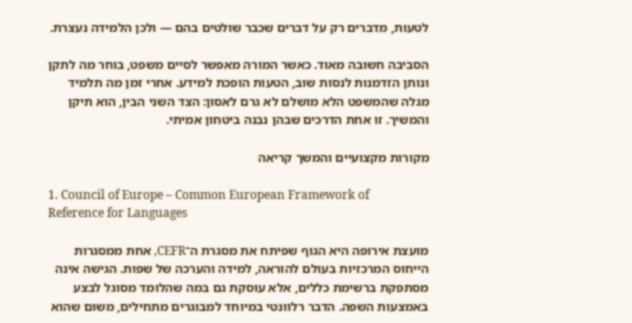לטעות, מדברים רק על דברים שכבר שולטים בהם — ולכן הלמידה נעצרת.

הסביבה חשובה מאוד. כאשר המורה מאפשר לסיים משפט, בוחר מה לתקן ונותן הזדמנות לנסות שוב, הטעות הופכת למידע. אחרי זמן מה תלמיד מגלה שהמשפט הלא מושלם לא גרם לאסון: הצד השני הבין, הוא תיקן והמשיך. זו אחת הדרכים שבהן נבנה ביטחון אמיתי.

מקורות מקצועיים והמשך קריאה

1. Council of Europe – Common European Framework of Reference for Languages

מועצת אירופה היא הגוף שפיתח את מסגרת ה־CEFR, אחת ממסגרות הייחוס המרכזיות בעולם להוראה, למידה והערכה של שפות. הגישה אינה מסתפקת ברשימת כללים, אלא עוסקת גם במה שהלומד מסוגל לבצע באמצעות השפה. הדבר רלוונטי במיוחד למבוגרים מתחילים, משום שהוא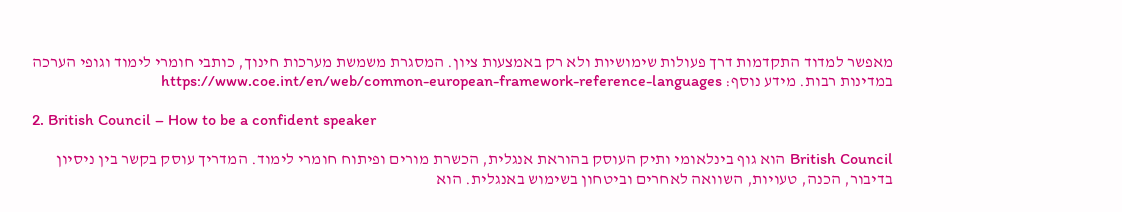מאפשר למדוד התקדמות דרך פעולות שימושיות ולא רק באמצעות ציון. המסגרת משמשת מערכות חינוך, כותבי חומרי לימוד וגופי הערכה במדינות רבות. מידע נוסף: https://www.coe.int/en/web/common-european-framework-reference-languages

2. British Council – How to be a confident speaker

British Council הוא גוף בינלאומי ותיק העוסק בהוראת אנגלית, הכשרת מורים ופיתוח חומרי לימוד. המדריך עוסק בקשר בין ניסיון בדיבור, הכנה, טעויות, השוואה לאחרים וביטחון בשימוש באנגלית. הוא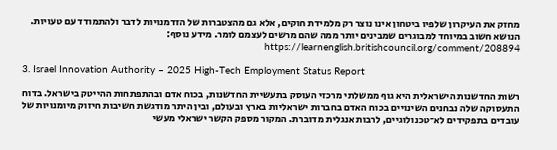מחזק את העיקרון שלפיו ביטחון אינו נוצר רק מלמידת חוקים, אלא גם מהצטברות של הזדמנויות לדבר ולהתמודד עם טעויות. הנושא חשוב במיוחד למבוגרים שמבינים יותר ממה שהם מרשים לעצמם לומר. מידע נוסף: https://learnenglish.britishcouncil.org/comment/208894

3. Israel Innovation Authority – 2025 High-Tech Employment Status Report

רשות החדשנות הישראלית היא גוף ממשלתי מרכזי העוסק בתעשיית החדשנות, בכוח אדם ובהתפתחות ההייטק בישראל. בדוח התעסוקה שלה נבחנים השינויים בכוח האדם בחברות ישראליות בארץ ובעולם, ובין היתר מודגשת חשיבות חיזוק מיומנויות של עובדים בתפקידים לא־טכנולוגיים, לרבות אנגלית מדוברת. המקור מספק הקשר ישראלי מעשי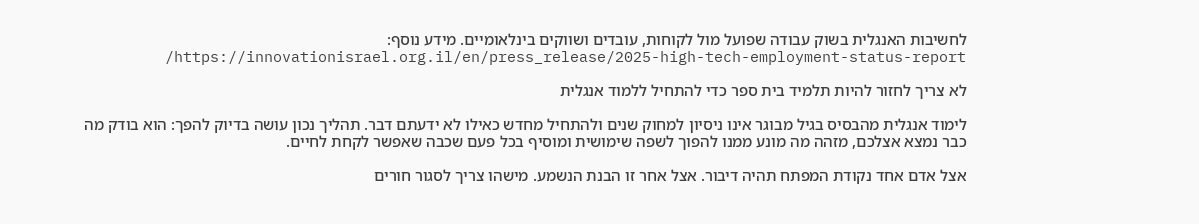לחשיבות האנגלית בשוק עבודה שפועל מול לקוחות, עובדים ושווקים בינלאומיים. מידע נוסף: https://innovationisrael.org.il/en/press_release/2025-high-tech-employment-status-report/

לא צריך לחזור להיות תלמיד בית ספר כדי להתחיל ללמוד אנגלית

לימוד אנגלית מהבסיס בגיל מבוגר אינו ניסיון למחוק שנים ולהתחיל מחדש כאילו לא ידעתם דבר. תהליך נכון עושה בדיוק להפך: הוא בודק מה כבר נמצא אצלכם, מזהה מה מונע ממנו להפוך לשפה שימושית ומוסיף בכל פעם שכבה שאפשר לקחת לחיים.

אצל אדם אחד נקודת המפתח תהיה דיבור. אצל אחר זו הבנת הנשמע. מישהו צריך לסגור חורים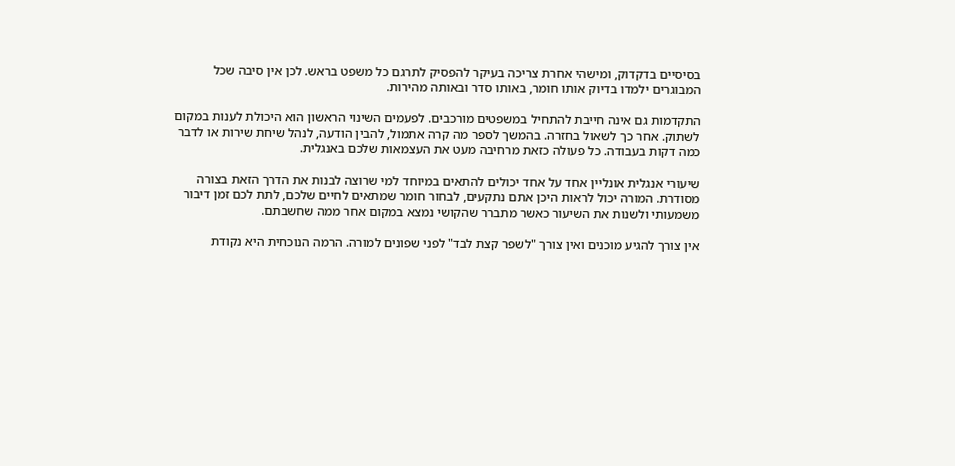בסיסיים בדקדוק, ומישהי אחרת צריכה בעיקר להפסיק לתרגם כל משפט בראש. לכן אין סיבה שכל המבוגרים ילמדו בדיוק אותו חומר, באותו סדר ובאותה מהירות.

התקדמות גם אינה חייבת להתחיל במשפטים מורכבים. לפעמים השינוי הראשון הוא היכולת לענות במקום לשתוק. אחר כך לשאול בחזרה. בהמשך לספר מה קרה אתמול, להבין הודעה, לנהל שיחת שירות או לדבר כמה דקות בעבודה. כל פעולה כזאת מרחיבה מעט את העצמאות שלכם באנגלית.

שיעורי אנגלית אונליין אחד על אחד יכולים להתאים במיוחד למי שרוצה לבנות את הדרך הזאת בצורה מסודרת. המורה יכול לראות היכן אתם נתקעים, לבחור חומר שמתאים לחיים שלכם, לתת לכם זמן דיבור משמעותי ולשנות את השיעור כאשר מתברר שהקושי נמצא במקום אחר ממה שחשבתם.

אין צורך להגיע מוכנים ואין צורך "לשפר קצת לבד" לפני שפונים למורה. הרמה הנוכחית היא נקודת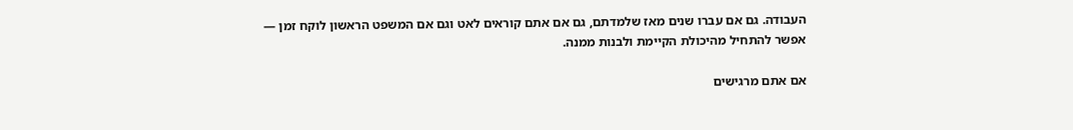העבודה. גם אם עברו שנים מאז שלמדתם, גם אם אתם קוראים לאט וגם אם המשפט הראשון לוקח זמן — אפשר להתחיל מהיכולת הקיימת ולבנות ממנה.

אם אתם מרגישים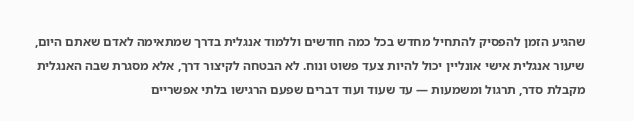שהגיע הזמן להפסיק להתחיל מחדש בכל כמה חודשים וללמוד אנגלית בדרך שמתאימה לאדם שאתם היום, שיעור אנגלית אישי אונליין יכול להיות צעד פשוט ונוח. לא הבטחה לקיצור דרך, אלא מסגרת שבה האנגלית מקבלת סדר, תרגול ומשמעות — עד שעוד ועוד דברים שפעם הרגישו בלתי אפשריים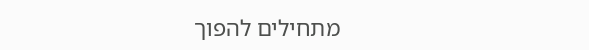מתחילים להפוך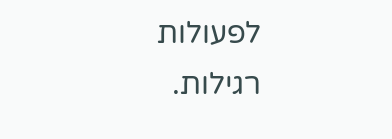לפעולות רגילות.